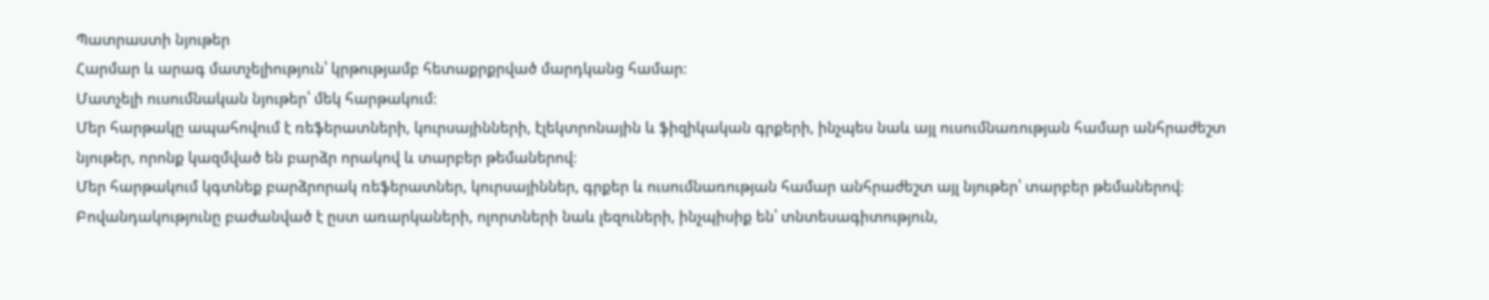Պատրաստի նյութեր
Հարմար և արագ մատչելիություն՝ կրթությամբ հետաքրքրված մարդկանց համար։
Մատչելի ուսումնական նյութեր՝ մեկ հարթակում։
Մեր հարթակը ապահովում է ռեֆերատների, կուրսայինների, էլեկտրոնային և ֆիզիկական գրքերի, ինչպես նաև այլ ուսումնառության համար անհրաժեշտ նյութեր, որոնք կազմված են բարձր որակով և տարբեր թեմաներով։
Մեր հարթակում կգտնեք բարձրորակ ռեֆերատներ, կուրսայիններ, գրքեր և ուսումնառության համար անհրաժեշտ այլ նյութեր՝ տարբեր թեմաներով։
Բովանդակությունը բաժանված է ըստ առարկաների, ոլորտների նաև լեզուների, ինչպիսիք են՝ տնտեսագիտություն,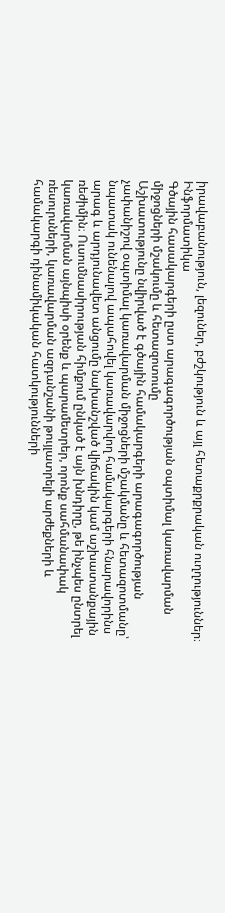իրավաբանություն, լեզուներ, բժշկություն և այլ հետաքրքրական ուղղություններ։
Ինֆորմատիկա
Գծային հասակարգերի ըստ արագագործության օպտիմալ կառավարման միջոցների մշակումը և հետազոտումը
Աշխատությունը նվիրված է գծային համակարգերի արագագործության չափանիշով օպտիմալ կառավարման միջոցների մշակմանը և հետազոտմանը՝ նպատակ ունենալով ապահովել կառավարվող համակարգերի հնարավորինս արագ և արդյունավետ անցումը նախանշված վիճակին կամ աշխատանքային ռեժիմին։ Ուսումնասիրության հիմքում ընկած է այն խնդիրը, թե ինչպես ընտրել կառավարման այնպիսի օրենք և պարամետրեր, որոնք սահմանափակ ռեսուրսների, կառավարման ազդանշանի թույլատրելի արժեքների և համակարգի դինամիկական հատկությունների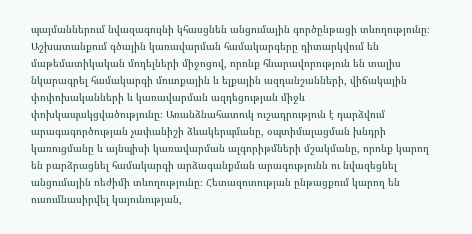պայմաններում նվազագույնի կհասցնեն անցումային գործընթացի տևողությունը։ Աշխատանքում գծային կառավարման համակարգերը դիտարկվում են մաթեմատիկական մոդելների միջոցով, որոնք հնարավորություն են տալիս նկարագրել համակարգի մուտքային և ելքային ազդանշանների, վիճակային փոփոխականների և կառավարման ազդեցության միջև փոխկապակցվածությունը։ Առանձնահատուկ ուշադրություն է դարձվում արագագործության չափանիշի ձևակերպմանը, օպտիմալացման խնդրի կառուցմանը և այնպիսի կառավարման ալգորիթմների մշակմանը, որոնք կարող են բարձրացնել համակարգի արձագանքման արագությունն ու նվազեցնել անցումային ռեժիմի տևողությունը։ Հետազոտության ընթացքում կարող են ուսումնասիրվել կայունության,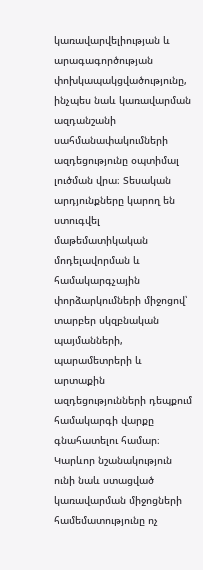կառավարվելիության և արագագործության փոխկապակցվածությունը, ինչպես նաև կառավարման ազդանշանի սահմանափակումների ազդեցությունը օպտիմալ լուծման վրա։ Տեսական արդյունքները կարող են ստուգվել մաթեմատիկական մոդելավորման և համակարգչային փորձարկումների միջոցով՝ տարբեր սկզբնական պայմանների, պարամետրերի և արտաքին ազդեցությունների դեպքում համակարգի վարքը գնահատելու համար։ Կարևոր նշանակություն ունի նաև ստացված կառավարման միջոցների համեմատությունը ոչ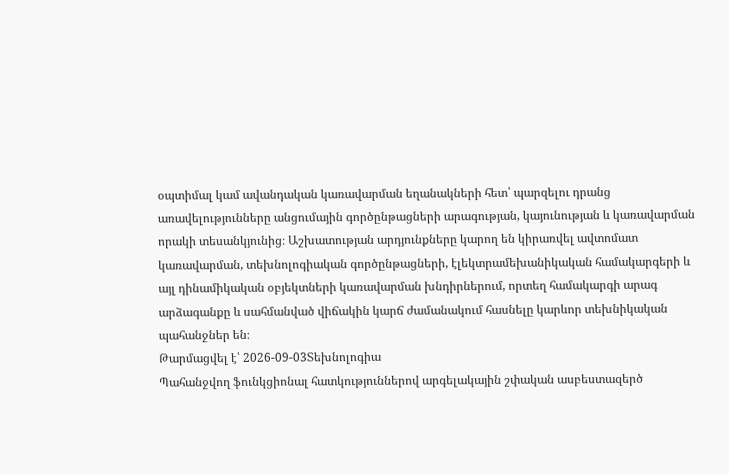օպտիմալ կամ ավանդական կառավարման եղանակների հետ՝ պարզելու դրանց առավելությունները անցումային գործընթացների արագության, կայունության և կառավարման որակի տեսանկյունից։ Աշխատության արդյունքները կարող են կիրառվել ավտոմատ կառավարման, տեխնոլոգիական գործընթացների, էլեկտրամեխանիկական համակարգերի և այլ դինամիկական օբյեկտների կառավարման խնդիրներում, որտեղ համակարգի արագ արձագանքը և սահմանված վիճակին կարճ ժամանակում հասնելը կարևոր տեխնիկական պահանջներ են։
Թարմացվել է՝ 2026-09-03Տեխնոլոգիա
Պահանջվող ֆունկցիոնալ հատկություններով արգելակային շփական ասբեստազերծ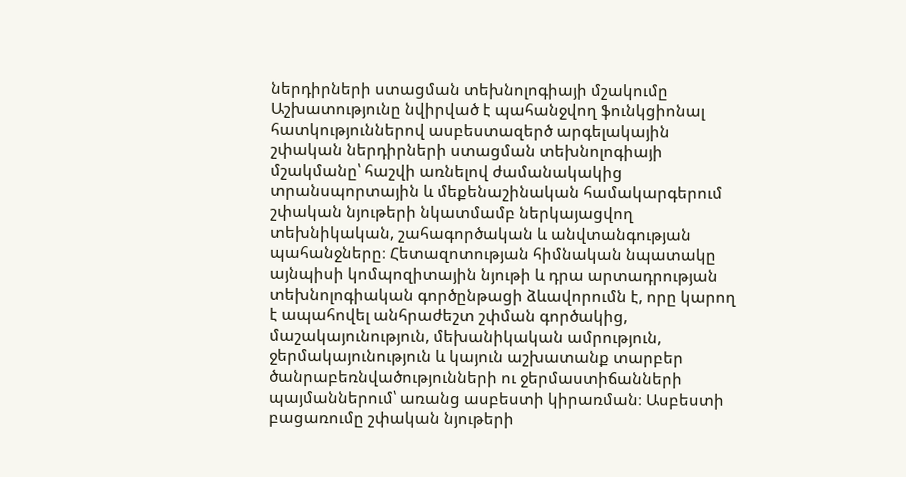ներդիրների ստացման տեխնոլոգիայի մշակումը
Աշխատությունը նվիրված է պահանջվող ֆունկցիոնալ հատկություններով ասբեստազերծ արգելակային շփական ներդիրների ստացման տեխնոլոգիայի մշակմանը՝ հաշվի առնելով ժամանակակից տրանսպորտային և մեքենաշինական համակարգերում շփական նյութերի նկատմամբ ներկայացվող տեխնիկական, շահագործական և անվտանգության պահանջները։ Հետազոտության հիմնական նպատակը այնպիսի կոմպոզիտային նյութի և դրա արտադրության տեխնոլոգիական գործընթացի ձևավորումն է, որը կարող է ապահովել անհրաժեշտ շփման գործակից, մաշակայունություն, մեխանիկական ամրություն, ջերմակայունություն և կայուն աշխատանք տարբեր ծանրաբեռնվածությունների ու ջերմաստիճանների պայմաններում՝ առանց ասբեստի կիրառման։ Ասբեստի բացառումը շփական նյութերի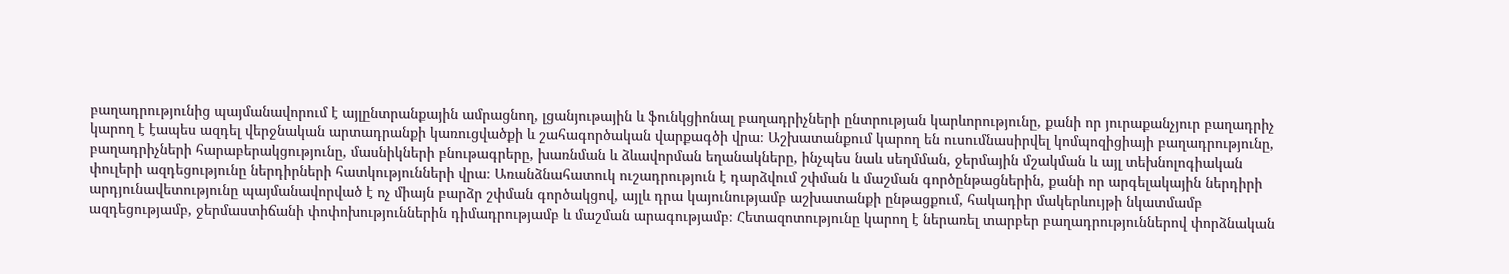բաղադրությունից պայմանավորում է այլընտրանքային ամրացնող, լցանյութային և ֆունկցիոնալ բաղադրիչների ընտրության կարևորությունը, քանի որ յուրաքանչյուր բաղադրիչ կարող է էապես ազդել վերջնական արտադրանքի կառուցվածքի և շահագործական վարքագծի վրա։ Աշխատանքում կարող են ուսումնասիրվել կոմպոզիցիայի բաղադրությունը, բաղադրիչների հարաբերակցությունը, մասնիկների բնութագրերը, խառնման և ձևավորման եղանակները, ինչպես նաև սեղմման, ջերմային մշակման և այլ տեխնոլոգիական փուլերի ազդեցությունը ներդիրների հատկությունների վրա։ Առանձնահատուկ ուշադրություն է դարձվում շփման և մաշման գործընթացներին, քանի որ արգելակային ներդիրի արդյունավետությունը պայմանավորված է ոչ միայն բարձր շփման գործակցով, այլև դրա կայունությամբ աշխատանքի ընթացքում, հակադիր մակերևույթի նկատմամբ ազդեցությամբ, ջերմաստիճանի փոփոխություններին դիմադրությամբ և մաշման արագությամբ։ Հետազոտությունը կարող է ներառել տարբեր բաղադրություններով փորձնական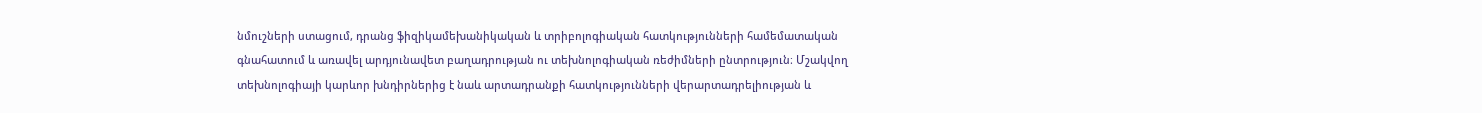նմուշների ստացում, դրանց ֆիզիկամեխանիկական և տրիբոլոգիական հատկությունների համեմատական գնահատում և առավել արդյունավետ բաղադրության ու տեխնոլոգիական ռեժիմների ընտրություն։ Մշակվող տեխնոլոգիայի կարևոր խնդիրներից է նաև արտադրանքի հատկությունների վերարտադրելիության և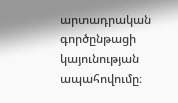արտադրական գործընթացի կայունության ապահովումը։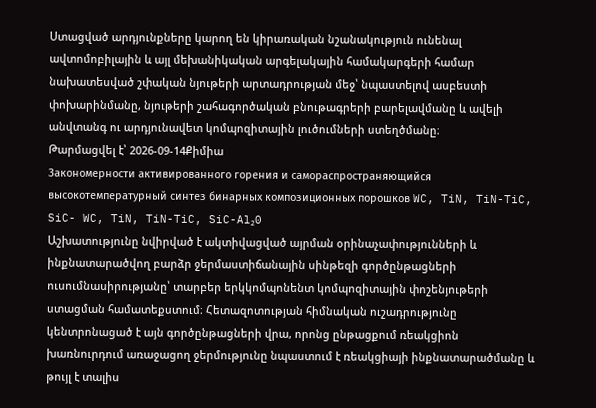Ստացված արդյունքները կարող են կիրառական նշանակություն ունենալ ավտոմոբիլային և այլ մեխանիկական արգելակային համակարգերի համար նախատեսված շփական նյութերի արտադրության մեջ՝ նպաստելով ասբեստի փոխարինմանը, նյութերի շահագործական բնութագրերի բարելավմանը և ավելի անվտանգ ու արդյունավետ կոմպոզիտային լուծումների ստեղծմանը։
Թարմացվել է՝ 2026-09-14Քիմիա
Закономерности активированного горения и самораспространяющийся высокотемпературный синтез бинарных композиционных порошков WC, TiN, TiN-TiC, SiC- WC, TiN, TiN-TiC, SiC-Al₂0
Աշխատությունը նվիրված է ակտիվացված այրման օրինաչափությունների և ինքնատարածվող բարձր ջերմաստիճանային սինթեզի գործընթացների ուսումնասիրությանը՝ տարբեր երկկոմպոնենտ կոմպոզիտային փոշենյութերի ստացման համատեքստում։ Հետազոտության հիմնական ուշադրությունը կենտրոնացած է այն գործընթացների վրա, որոնց ընթացքում ռեակցիոն խառնուրդում առաջացող ջերմությունը նպաստում է ռեակցիայի ինքնատարածմանը և թույլ է տալիս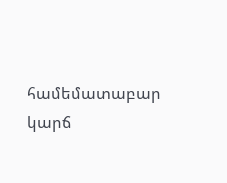համեմատաբար կարճ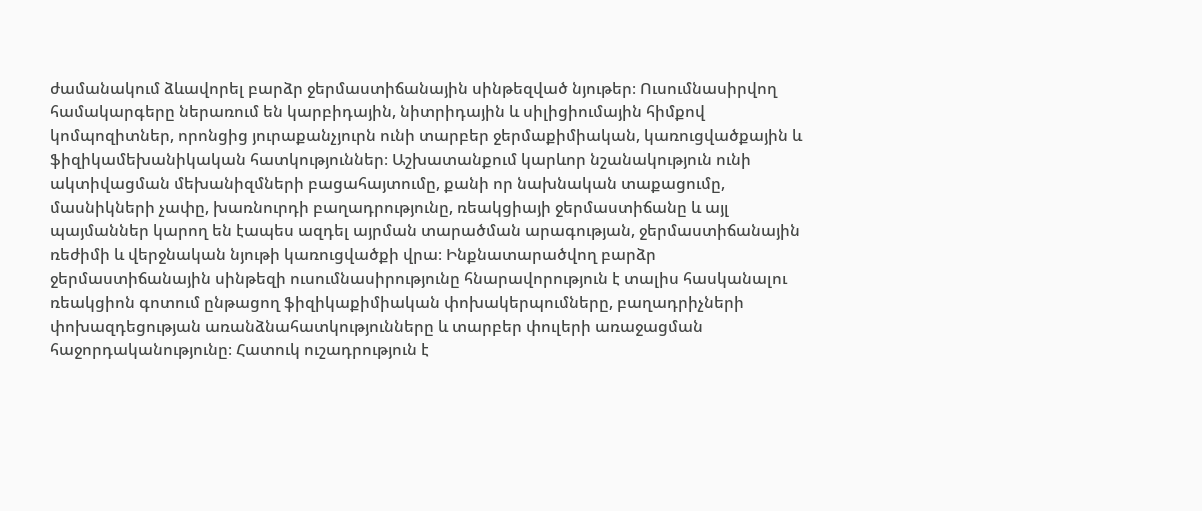ժամանակում ձևավորել բարձր ջերմաստիճանային սինթեզված նյութեր։ Ուսումնասիրվող համակարգերը ներառում են կարբիդային, նիտրիդային և սիլիցիումային հիմքով կոմպոզիտներ, որոնցից յուրաքանչյուրն ունի տարբեր ջերմաքիմիական, կառուցվածքային և ֆիզիկամեխանիկական հատկություններ։ Աշխատանքում կարևոր նշանակություն ունի ակտիվացման մեխանիզմների բացահայտումը, քանի որ նախնական տաքացումը, մասնիկների չափը, խառնուրդի բաղադրությունը, ռեակցիայի ջերմաստիճանը և այլ պայմաններ կարող են էապես ազդել այրման տարածման արագության, ջերմաստիճանային ռեժիմի և վերջնական նյութի կառուցվածքի վրա։ Ինքնատարածվող բարձր ջերմաստիճանային սինթեզի ուսումնասիրությունը հնարավորություն է տալիս հասկանալու ռեակցիոն գոտում ընթացող ֆիզիկաքիմիական փոխակերպումները, բաղադրիչների փոխազդեցության առանձնահատկությունները և տարբեր փուլերի առաջացման հաջորդականությունը։ Հատուկ ուշադրություն է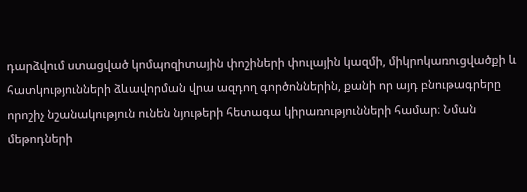դարձվում ստացված կոմպոզիտային փոշիների փուլային կազմի, միկրոկառուցվածքի և հատկությունների ձևավորման վրա ազդող գործոններին, քանի որ այդ բնութագրերը որոշիչ նշանակություն ունեն նյութերի հետագա կիրառությունների համար։ Նման մեթոդների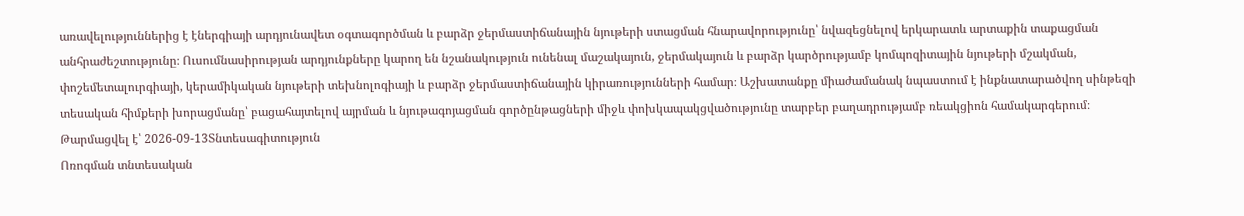առավելություններից է էներգիայի արդյունավետ օգտագործման և բարձր ջերմաստիճանային նյութերի ստացման հնարավորությունը՝ նվազեցնելով երկարատև արտաքին տաքացման անհրաժեշտությունը։ Ուսումնասիրության արդյունքները կարող են նշանակություն ունենալ մաշակայուն, ջերմակայուն և բարձր կարծրությամբ կոմպոզիտային նյութերի մշակման, փոշեմետալուրգիայի, կերամիկական նյութերի տեխնոլոգիայի և բարձր ջերմաստիճանային կիրառությունների համար։ Աշխատանքը միաժամանակ նպաստում է ինքնատարածվող սինթեզի տեսական հիմքերի խորացմանը՝ բացահայտելով այրման և նյութագոյացման գործընթացների միջև փոխկապակցվածությունը տարբեր բաղադրությամբ ռեակցիոն համակարգերում։
Թարմացվել է՝ 2026-09-13Տնտեսագիտություն
Ոռոգման տնտեսական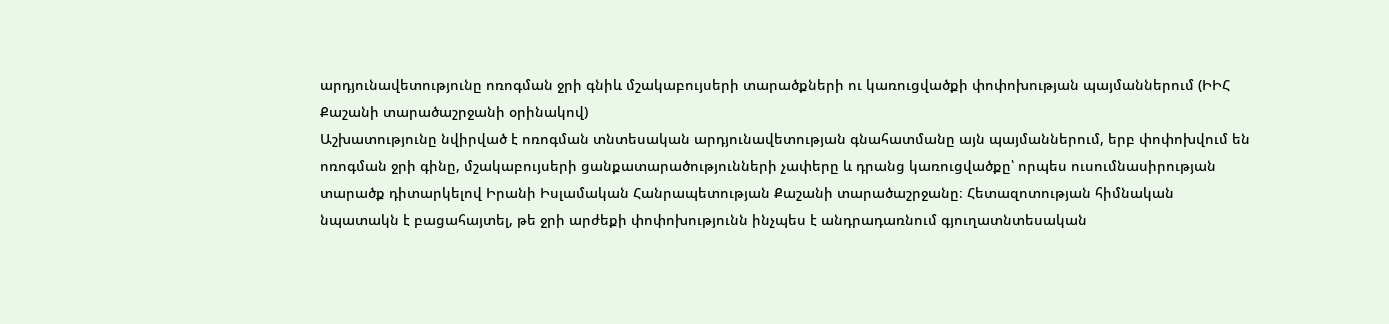արդյունավետությունը ոռոգման ջրի գնիև մշակաբույսերի տարածքների ու կառուցվածքի փոփոխության պայմաններում (ԻԻՀ Քաշանի տարածաշրջանի օրինակով)
Աշխատությունը նվիրված է ոռոգման տնտեսական արդյունավետության գնահատմանը այն պայմաններում, երբ փոփոխվում են ոռոգման ջրի գինը, մշակաբույսերի ցանքատարածությունների չափերը և դրանց կառուցվածքը՝ որպես ուսումնասիրության տարածք դիտարկելով Իրանի Իսլամական Հանրապետության Քաշանի տարածաշրջանը։ Հետազոտության հիմնական նպատակն է բացահայտել, թե ջրի արժեքի փոփոխությունն ինչպես է անդրադառնում գյուղատնտեսական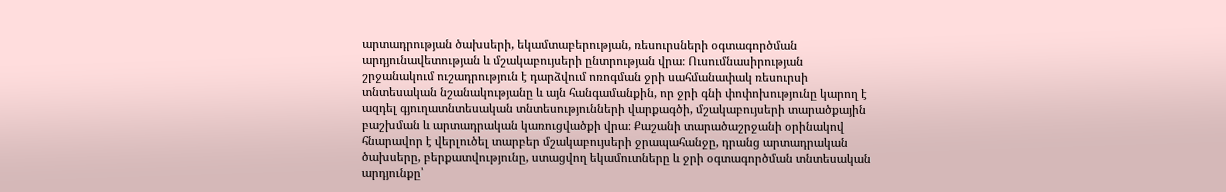արտադրության ծախսերի, եկամտաբերության, ռեսուրսների օգտագործման արդյունավետության և մշակաբույսերի ընտրության վրա։ Ուսումնասիրության շրջանակում ուշադրություն է դարձվում ոռոգման ջրի սահմանափակ ռեսուրսի տնտեսական նշանակությանը և այն հանգամանքին, որ ջրի գնի փոփոխությունը կարող է ազդել գյուղատնտեսական տնտեսությունների վարքագծի, մշակաբույսերի տարածքային բաշխման և արտադրական կառուցվածքի վրա։ Քաշանի տարածաշրջանի օրինակով հնարավոր է վերլուծել տարբեր մշակաբույսերի ջրապահանջը, դրանց արտադրական ծախսերը, բերքատվությունը, ստացվող եկամուտները և ջրի օգտագործման տնտեսական արդյունքը՝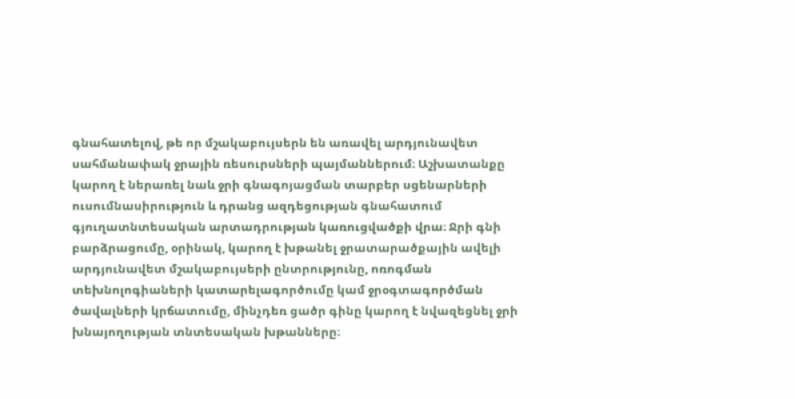գնահատելով, թե որ մշակաբույսերն են առավել արդյունավետ սահմանափակ ջրային ռեսուրսների պայմաններում։ Աշխատանքը կարող է ներառել նաև ջրի գնագոյացման տարբեր սցենարների ուսումնասիրություն և դրանց ազդեցության գնահատում գյուղատնտեսական արտադրության կառուցվածքի վրա։ Ջրի գնի բարձրացումը, օրինակ, կարող է խթանել ջրատարածքային ավելի արդյունավետ մշակաբույսերի ընտրությունը, ոռոգման տեխնոլոգիաների կատարելագործումը կամ ջրօգտագործման ծավալների կրճատումը, մինչդեռ ցածր գինը կարող է նվազեցնել ջրի խնայողության տնտեսական խթանները։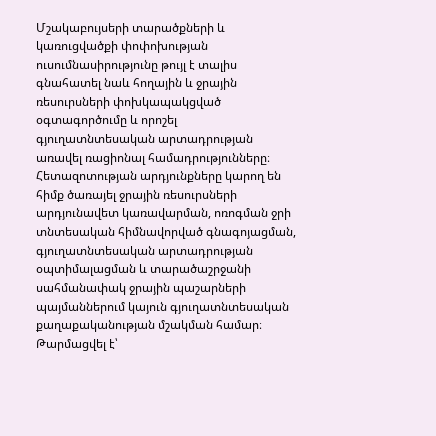Մշակաբույսերի տարածքների և կառուցվածքի փոփոխության ուսումնասիրությունը թույլ է տալիս գնահատել նաև հողային և ջրային ռեսուրսների փոխկապակցված օգտագործումը և որոշել գյուղատնտեսական արտադրության առավել ռացիոնալ համադրությունները։ Հետազոտության արդյունքները կարող են հիմք ծառայել ջրային ռեսուրսների արդյունավետ կառավարման, ոռոգման ջրի տնտեսական հիմնավորված գնագոյացման, գյուղատնտեսական արտադրության օպտիմալացման և տարածաշրջանի սահմանափակ ջրային պաշարների պայմաններում կայուն գյուղատնտեսական քաղաքականության մշակման համար։
Թարմացվել է՝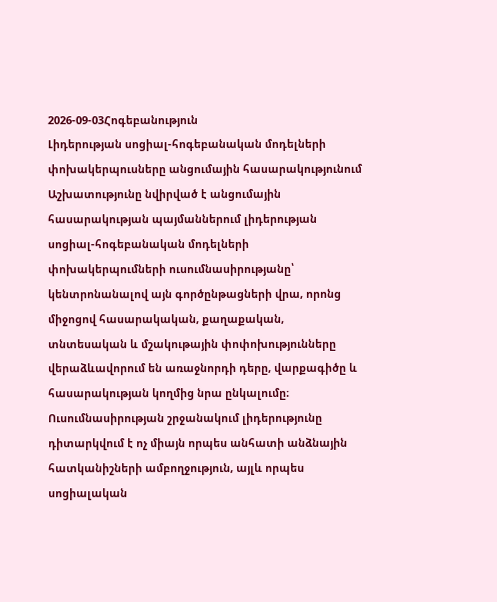2026-09-03Հոգեբանություն
Լիդերության սոցիալ-հոգեբանական մոդելների փոխակերպուսները անցումային հասարակությունում
Աշխատությունը նվիրված է անցումային հասարակության պայմաններում լիդերության սոցիալ-հոգեբանական մոդելների փոխակերպումների ուսումնասիրությանը՝ կենտրոնանալով այն գործընթացների վրա, որոնց միջոցով հասարակական, քաղաքական, տնտեսական և մշակութային փոփոխությունները վերաձևավորում են առաջնորդի դերը, վարքագիծը և հասարակության կողմից նրա ընկալումը։ Ուսումնասիրության շրջանակում լիդերությունը դիտարկվում է ոչ միայն որպես անհատի անձնային հատկանիշների ամբողջություն, այլև որպես սոցիալական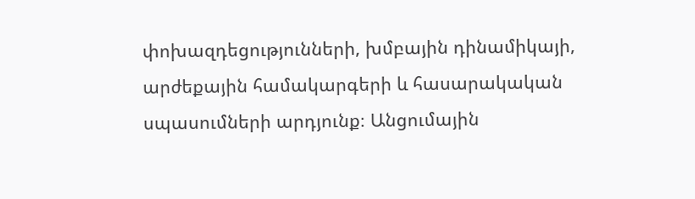փոխազդեցությունների, խմբային դինամիկայի, արժեքային համակարգերի և հասարակական սպասումների արդյունք։ Անցումային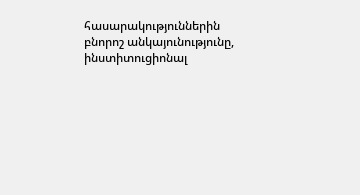հասարակություններին բնորոշ անկայունությունը, ինստիտուցիոնալ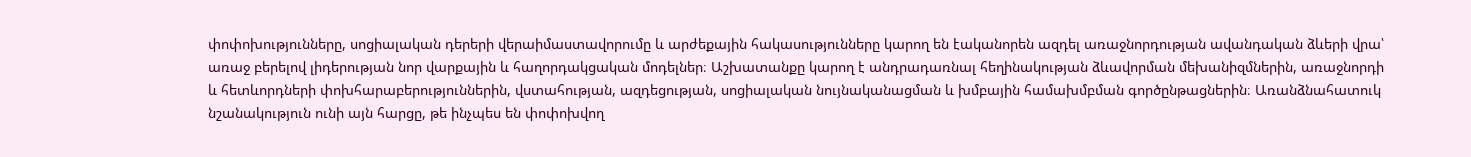փոփոխությունները, սոցիալական դերերի վերաիմաստավորումը և արժեքային հակասությունները կարող են էականորեն ազդել առաջնորդության ավանդական ձևերի վրա՝ առաջ բերելով լիդերության նոր վարքային և հաղորդակցական մոդելներ։ Աշխատանքը կարող է անդրադառնալ հեղինակության ձևավորման մեխանիզմներին, առաջնորդի և հետևորդների փոխհարաբերություններին, վստահության, ազդեցության, սոցիալական նույնականացման և խմբային համախմբման գործընթացներին։ Առանձնահատուկ նշանակություն ունի այն հարցը, թե ինչպես են փոփոխվող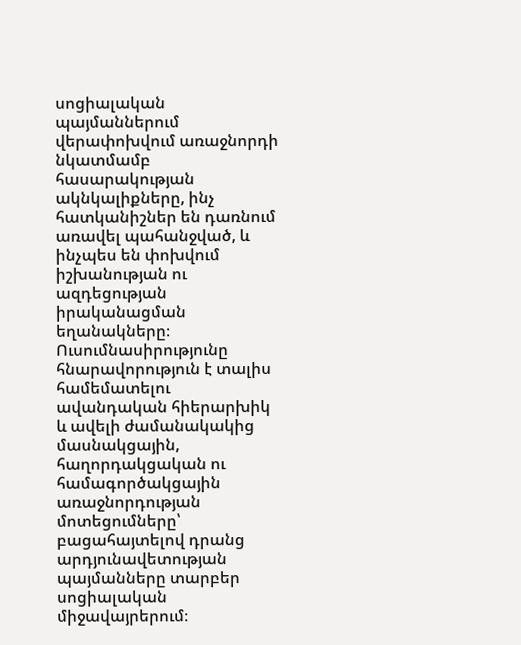սոցիալական պայմաններում վերափոխվում առաջնորդի նկատմամբ հասարակության ակնկալիքները, ինչ հատկանիշներ են դառնում առավել պահանջված, և ինչպես են փոխվում իշխանության ու ազդեցության իրականացման եղանակները։ Ուսումնասիրությունը հնարավորություն է տալիս համեմատելու ավանդական հիերարխիկ և ավելի ժամանակակից մասնակցային, հաղորդակցական ու համագործակցային առաջնորդության մոտեցումները՝ բացահայտելով դրանց արդյունավետության պայմանները տարբեր սոցիալական միջավայրերում։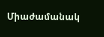Միաժամանակ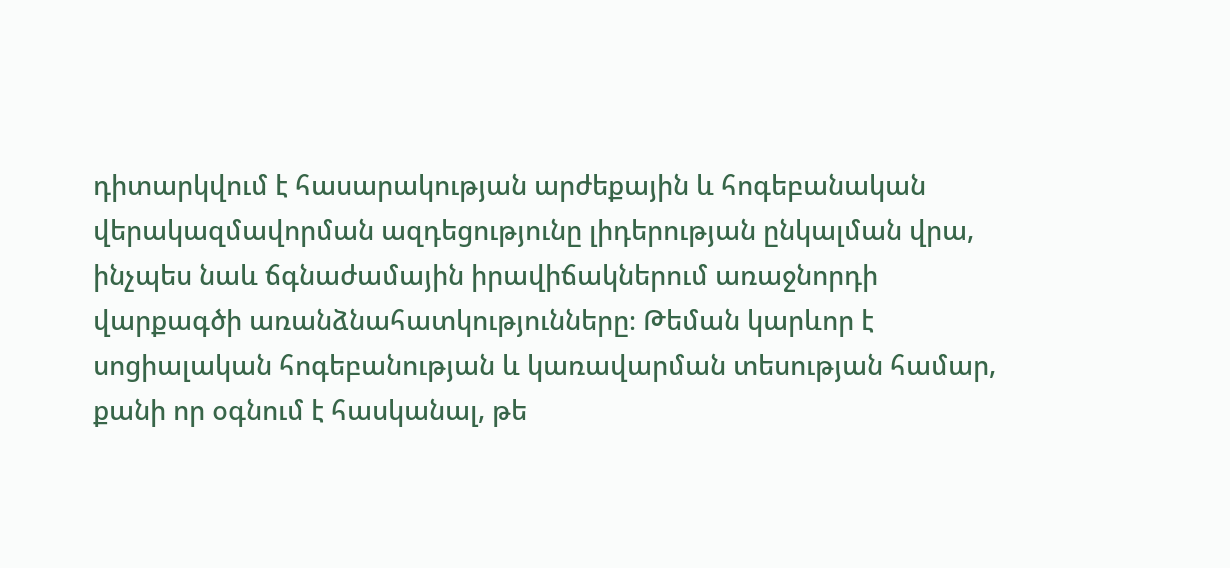դիտարկվում է հասարակության արժեքային և հոգեբանական վերակազմավորման ազդեցությունը լիդերության ընկալման վրա, ինչպես նաև ճգնաժամային իրավիճակներում առաջնորդի վարքագծի առանձնահատկությունները։ Թեման կարևոր է սոցիալական հոգեբանության և կառավարման տեսության համար, քանի որ օգնում է հասկանալ, թե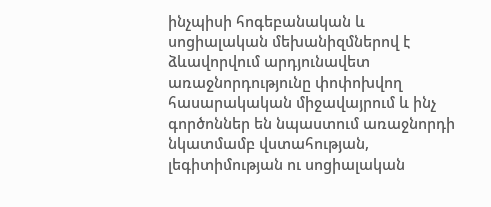ինչպիսի հոգեբանական և սոցիալական մեխանիզմներով է ձևավորվում արդյունավետ առաջնորդությունը փոփոխվող հասարակական միջավայրում և ինչ գործոններ են նպաստում առաջնորդի նկատմամբ վստահության, լեգիտիմության ու սոցիալական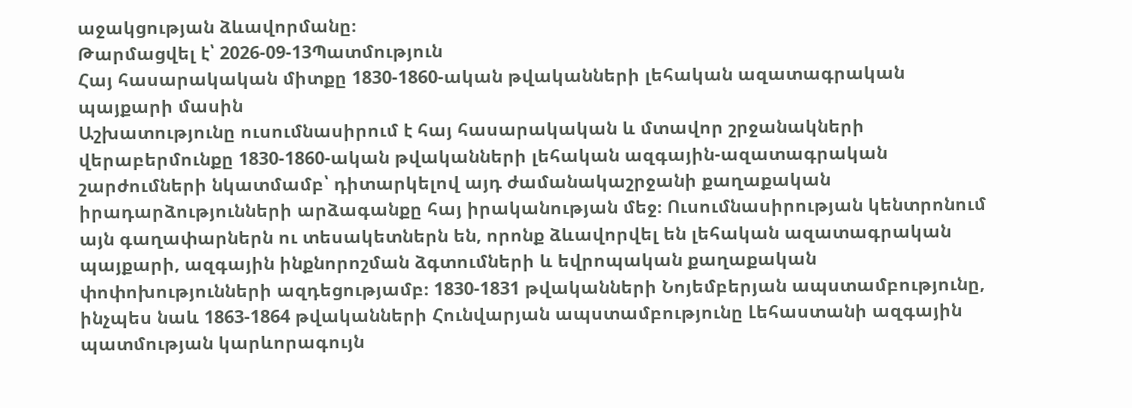աջակցության ձևավորմանը։
Թարմացվել է՝ 2026-09-13Պատմություն
Հայ հասարակական միտքը 1830-1860-ական թվականների լեհական ազատագրական պայքարի մասին
Աշխատությունը ուսումնասիրում է հայ հասարակական և մտավոր շրջանակների վերաբերմունքը 1830-1860-ական թվականների լեհական ազգային-ազատագրական շարժումների նկատմամբ՝ դիտարկելով այդ ժամանակաշրջանի քաղաքական իրադարձությունների արձագանքը հայ իրականության մեջ։ Ուսումնասիրության կենտրոնում այն գաղափարներն ու տեսակետներն են, որոնք ձևավորվել են լեհական ազատագրական պայքարի, ազգային ինքնորոշման ձգտումների և եվրոպական քաղաքական փոփոխությունների ազդեցությամբ։ 1830-1831 թվականների Նոյեմբերյան ապստամբությունը, ինչպես նաև 1863-1864 թվականների Հունվարյան ապստամբությունը Լեհաստանի ազգային պատմության կարևորագույն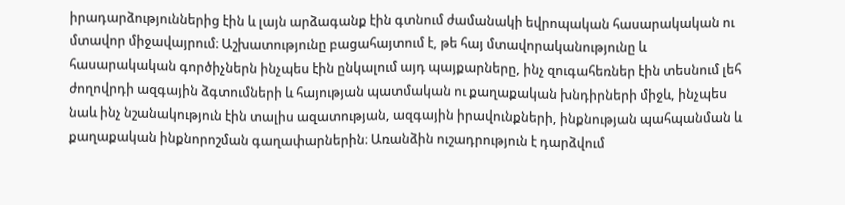իրադարձություններից էին և լայն արձագանք էին գտնում ժամանակի եվրոպական հասարակական ու մտավոր միջավայրում։ Աշխատությունը բացահայտում է, թե հայ մտավորականությունը և հասարակական գործիչներն ինչպես էին ընկալում այդ պայքարները, ինչ զուգահեռներ էին տեսնում լեհ ժողովրդի ազգային ձգտումների և հայության պատմական ու քաղաքական խնդիրների միջև, ինչպես նաև ինչ նշանակություն էին տալիս ազատության, ազգային իրավունքների, ինքնության պահպանման և քաղաքական ինքնորոշման գաղափարներին։ Առանձին ուշադրություն է դարձվում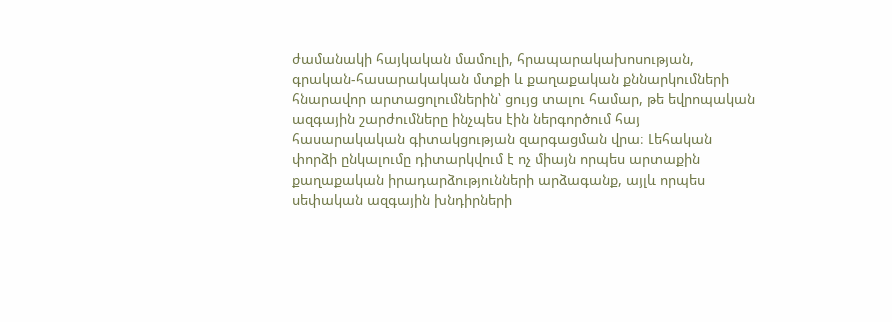ժամանակի հայկական մամուլի, հրապարակախոսության, գրական-հասարակական մտքի և քաղաքական քննարկումների հնարավոր արտացոլումներին՝ ցույց տալու համար, թե եվրոպական ազգային շարժումները ինչպես էին ներգործում հայ հասարակական գիտակցության զարգացման վրա։ Լեհական փորձի ընկալումը դիտարկվում է ոչ միայն որպես արտաքին քաղաքական իրադարձությունների արձագանք, այլև որպես սեփական ազգային խնդիրների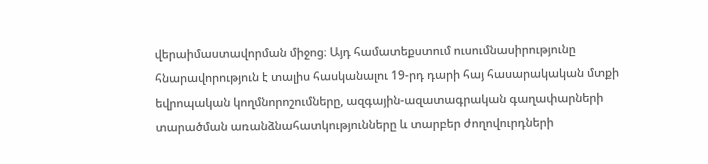վերաիմաստավորման միջոց։ Այդ համատեքստում ուսումնասիրությունը հնարավորություն է տալիս հասկանալու 19-րդ դարի հայ հասարակական մտքի եվրոպական կողմնորոշումները, ազգային-ազատագրական գաղափարների տարածման առանձնահատկությունները և տարբեր ժողովուրդների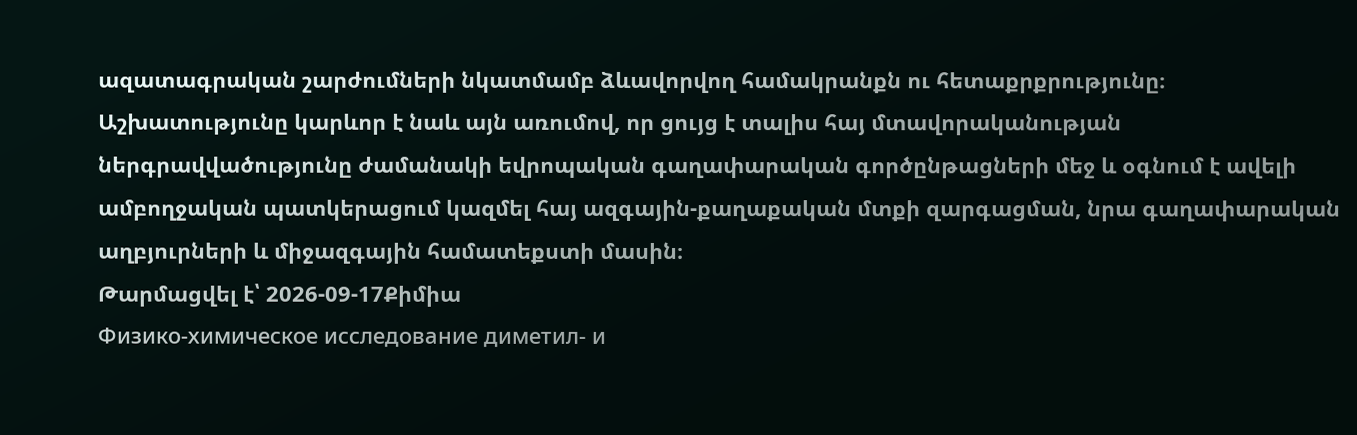ազատագրական շարժումների նկատմամբ ձևավորվող համակրանքն ու հետաքրքրությունը։ Աշխատությունը կարևոր է նաև այն առումով, որ ցույց է տալիս հայ մտավորականության ներգրավվածությունը ժամանակի եվրոպական գաղափարական գործընթացների մեջ և օգնում է ավելի ամբողջական պատկերացում կազմել հայ ազգային-քաղաքական մտքի զարգացման, նրա գաղափարական աղբյուրների և միջազգային համատեքստի մասին։
Թարմացվել է՝ 2026-09-17Քիմիա
Физико-химическое исследование диметил- и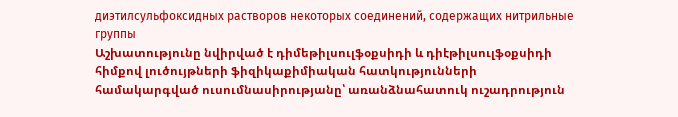диэтилсульфоксидных растворов некоторых соединений, содержащих нитрильные группы
Աշխատությունը նվիրված է դիմեթիլսուլֆօքսիդի և դիէթիլսուլֆօքսիդի հիմքով լուծույթների ֆիզիկաքիմիական հատկությունների համակարգված ուսումնասիրությանը՝ առանձնահատուկ ուշադրություն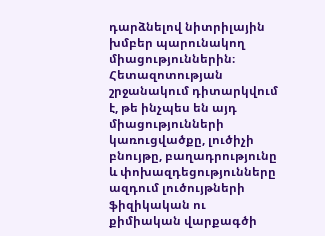դարձնելով նիտրիլային խմբեր պարունակող միացություններին։ Հետազոտության շրջանակում դիտարկվում է, թե ինչպես են այդ միացությունների կառուցվածքը, լուծիչի բնույթը, բաղադրությունը և փոխազդեցությունները ազդում լուծույթների ֆիզիկական ու քիմիական վարքագծի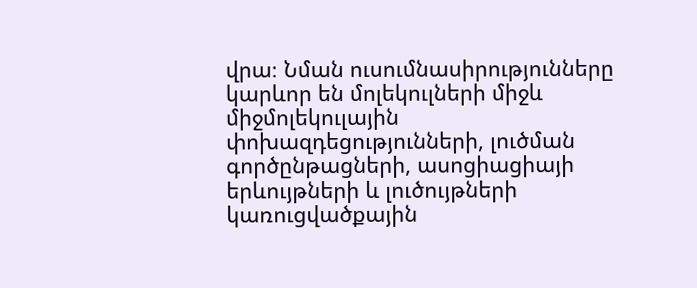վրա։ Նման ուսումնասիրությունները կարևոր են մոլեկուլների միջև միջմոլեկուլային փոխազդեցությունների, լուծման գործընթացների, ասոցիացիայի երևույթների և լուծույթների կառուցվածքային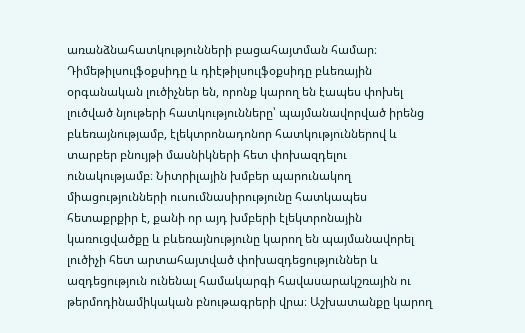առանձնահատկությունների բացահայտման համար։ Դիմեթիլսուլֆօքսիդը և դիէթիլսուլֆօքսիդը բևեռային օրգանական լուծիչներ են, որոնք կարող են էապես փոխել լուծված նյութերի հատկությունները՝ պայմանավորված իրենց բևեռայնությամբ, էլեկտրոնադոնոր հատկություններով և տարբեր բնույթի մասնիկների հետ փոխազդելու ունակությամբ։ Նիտրիլային խմբեր պարունակող միացությունների ուսումնասիրությունը հատկապես հետաքրքիր է, քանի որ այդ խմբերի էլեկտրոնային կառուցվածքը և բևեռայնությունը կարող են պայմանավորել լուծիչի հետ արտահայտված փոխազդեցություններ և ազդեցություն ունենալ համակարգի հավասարակշռային ու թերմոդինամիկական բնութագրերի վրա։ Աշխատանքը կարող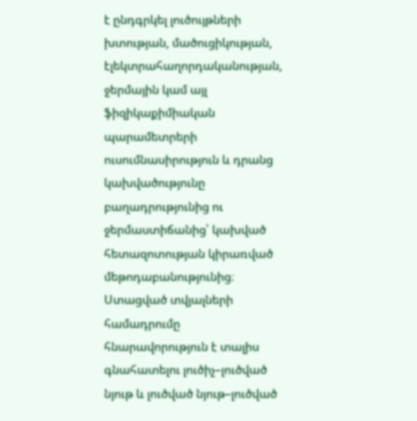է ընդգրկել լուծույթների խտության, մածուցիկության, էլեկտրահաղորդականության, ջերմային կամ այլ ֆիզիկաքիմիական պարամետրերի ուսումնասիրություն և դրանց կախվածությունը բաղադրությունից ու ջերմաստիճանից՝ կախված հետազոտության կիրառված մեթոդաբանությունից։ Ստացված տվյալների համադրումը հնարավորություն է տալիս գնահատելու լուծիչ–լուծված նյութ և լուծված նյութ–լուծված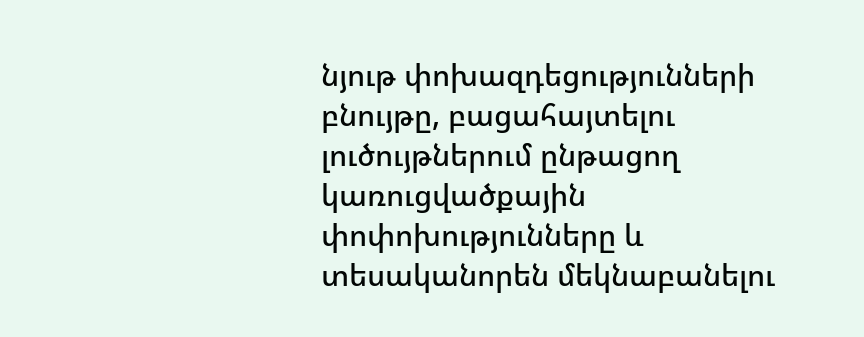նյութ փոխազդեցությունների բնույթը, բացահայտելու լուծույթներում ընթացող կառուցվածքային փոփոխությունները և տեսականորեն մեկնաբանելու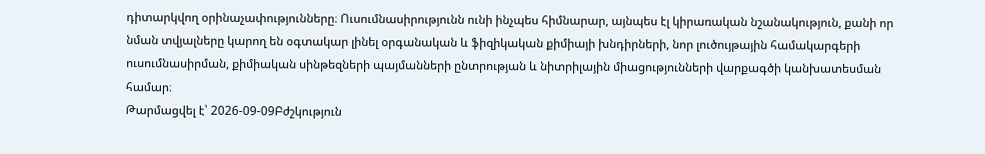դիտարկվող օրինաչափությունները։ Ուսումնասիրությունն ունի ինչպես հիմնարար, այնպես էլ կիրառական նշանակություն, քանի որ նման տվյալները կարող են օգտակար լինել օրգանական և ֆիզիկական քիմիայի խնդիրների, նոր լուծույթային համակարգերի ուսումնասիրման, քիմիական սինթեզների պայմանների ընտրության և նիտրիլային միացությունների վարքագծի կանխատեսման համար։
Թարմացվել է՝ 2026-09-09Բժշկություն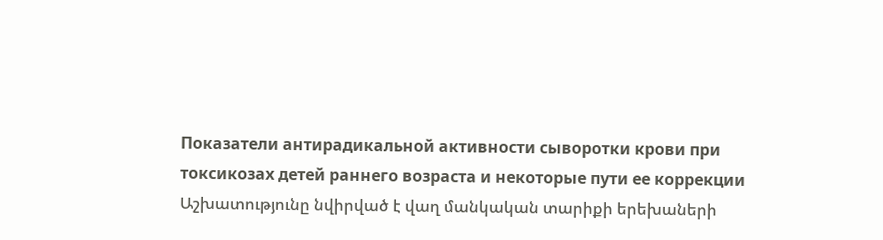Показатели антирадикальной активности сыворотки крови при токсикозах детей раннего возраста и некоторые пути ее коррекции
Աշխատությունը նվիրված է վաղ մանկական տարիքի երեխաների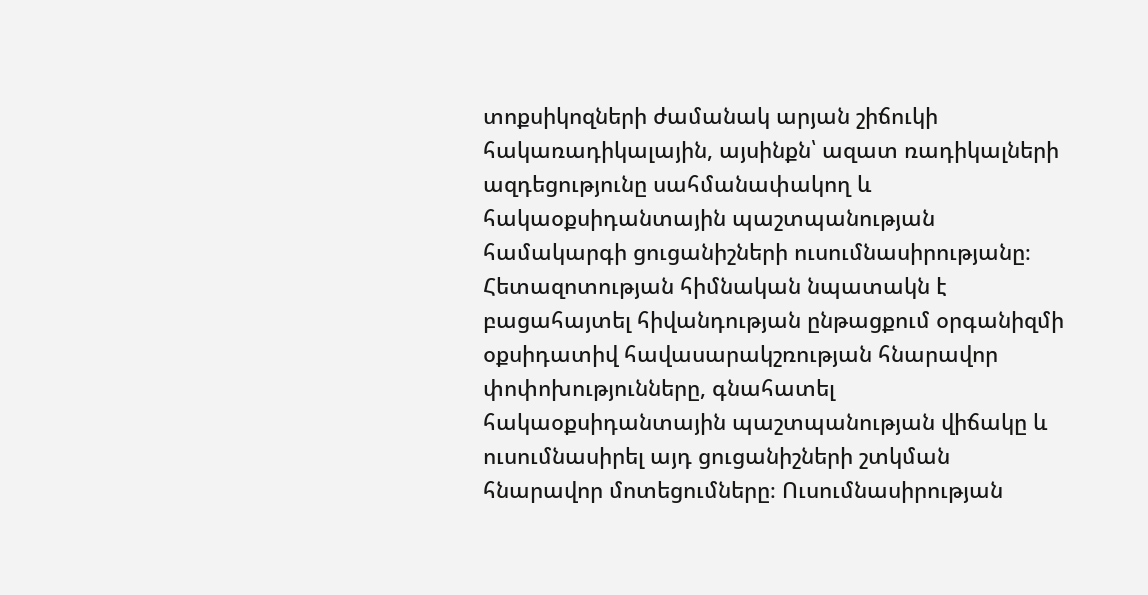տոքսիկոզների ժամանակ արյան շիճուկի հակառադիկալային, այսինքն՝ ազատ ռադիկալների ազդեցությունը սահմանափակող և հակաօքսիդանտային պաշտպանության համակարգի ցուցանիշների ուսումնասիրությանը։ Հետազոտության հիմնական նպատակն է բացահայտել հիվանդության ընթացքում օրգանիզմի օքսիդատիվ հավասարակշռության հնարավոր փոփոխությունները, գնահատել հակաօքսիդանտային պաշտպանության վիճակը և ուսումնասիրել այդ ցուցանիշների շտկման հնարավոր մոտեցումները։ Ուսումնասիրության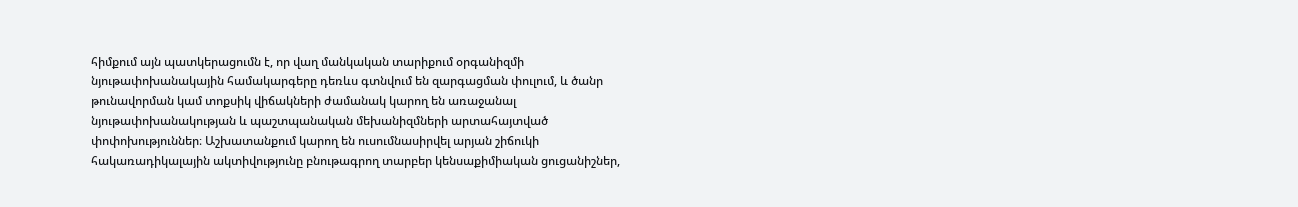հիմքում այն պատկերացումն է, որ վաղ մանկական տարիքում օրգանիզմի նյութափոխանակային համակարգերը դեռևս գտնվում են զարգացման փուլում, և ծանր թունավորման կամ տոքսիկ վիճակների ժամանակ կարող են առաջանալ նյութափոխանակության և պաշտպանական մեխանիզմների արտահայտված փոփոխություններ։ Աշխատանքում կարող են ուսումնասիրվել արյան շիճուկի հակառադիկալային ակտիվությունը բնութագրող տարբեր կենսաքիմիական ցուցանիշներ,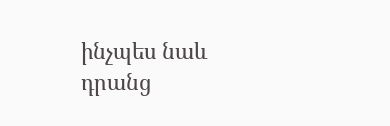ինչպես նաև դրանց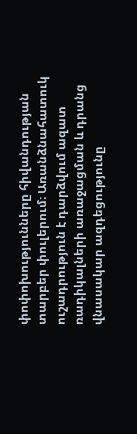փոփոխությունները հիվանդության տարբեր փուլերում։ Առանձնահատուկ ուշադրություն է դարձվում ազատ ռադիկալների առաջացման և դրանց վնասակար ազդեցությունը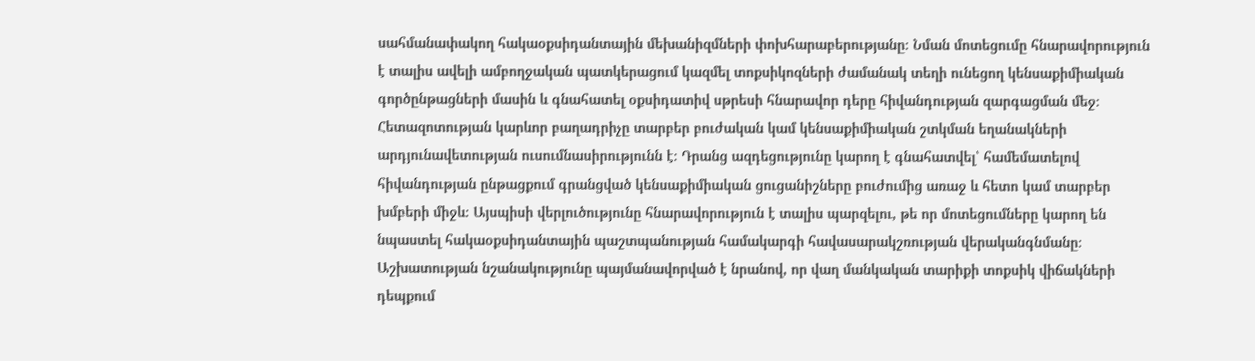սահմանափակող հակաօքսիդանտային մեխանիզմների փոխհարաբերությանը։ Նման մոտեցումը հնարավորություն է տալիս ավելի ամբողջական պատկերացում կազմել տոքսիկոզների ժամանակ տեղի ունեցող կենսաքիմիական գործընթացների մասին և գնահատել օքսիդատիվ սթրեսի հնարավոր դերը հիվանդության զարգացման մեջ։ Հետազոտության կարևոր բաղադրիչը տարբեր բուժական կամ կենսաքիմիական շտկման եղանակների արդյունավետության ուսումնասիրությունն է։ Դրանց ազդեցությունը կարող է գնահատվել՝ համեմատելով հիվանդության ընթացքում գրանցված կենսաքիմիական ցուցանիշները բուժումից առաջ և հետո կամ տարբեր խմբերի միջև։ Այսպիսի վերլուծությունը հնարավորություն է տալիս պարզելու, թե որ մոտեցումները կարող են նպաստել հակաօքսիդանտային պաշտպանության համակարգի հավասարակշռության վերականգնմանը։ Աշխատության նշանակությունը պայմանավորված է նրանով, որ վաղ մանկական տարիքի տոքսիկ վիճակների դեպքում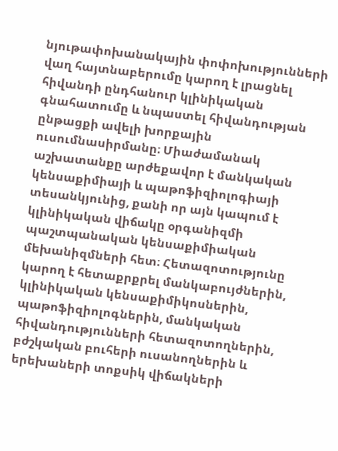նյութափոխանակային փոփոխությունների վաղ հայտնաբերումը կարող է լրացնել հիվանդի ընդհանուր կլինիկական գնահատումը և նպաստել հիվանդության ընթացքի ավելի խորքային ուսումնասիրմանը։ Միաժամանակ աշխատանքը արժեքավոր է մանկական կենսաքիմիայի և պաթոֆիզիոլոգիայի տեսանկյունից, քանի որ այն կապում է կլինիկական վիճակը օրգանիզմի պաշտպանական կենսաքիմիական մեխանիզմների հետ։ Հետազոտությունը կարող է հետաքրքրել մանկաբույժներին, կլինիկական կենսաքիմիկոսներին, պաթոֆիզիոլոգներին, մանկական հիվանդությունների հետազոտողներին, բժշկական բուհերի ուսանողներին և երեխաների տոքսիկ վիճակների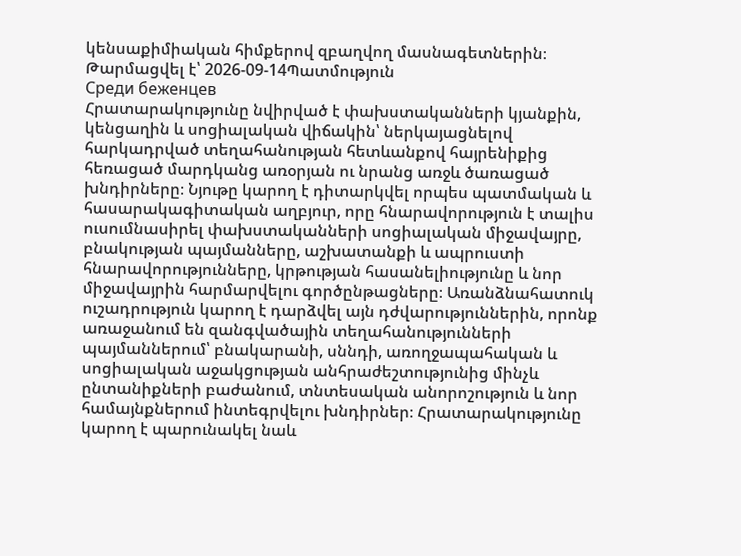կենսաքիմիական հիմքերով զբաղվող մասնագետներին։
Թարմացվել է՝ 2026-09-14Պատմություն
Среди беженцев
Հրատարակությունը նվիրված է փախստականների կյանքին, կենցաղին և սոցիալական վիճակին՝ ներկայացնելով հարկադրված տեղահանության հետևանքով հայրենիքից հեռացած մարդկանց առօրյան ու նրանց առջև ծառացած խնդիրները։ Նյութը կարող է դիտարկվել որպես պատմական և հասարակագիտական աղբյուր, որը հնարավորություն է տալիս ուսումնասիրել փախստականների սոցիալական միջավայրը, բնակության պայմանները, աշխատանքի և ապրուստի հնարավորությունները, կրթության հասանելիությունը և նոր միջավայրին հարմարվելու գործընթացները։ Առանձնահատուկ ուշադրություն կարող է դարձվել այն դժվարություններին, որոնք առաջանում են զանգվածային տեղահանությունների պայմաններում՝ բնակարանի, սննդի, առողջապահական և սոցիալական աջակցության անհրաժեշտությունից մինչև ընտանիքների բաժանում, տնտեսական անորոշություն և նոր համայնքներում ինտեգրվելու խնդիրներ։ Հրատարակությունը կարող է պարունակել նաև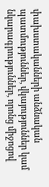փախստականների անձնական պատմություններ, վկայություններ կամ նկարագրություններ, որոնց միջոցով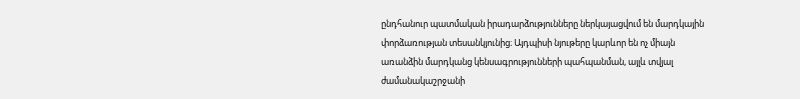ընդհանուր պատմական իրադարձությունները ներկայացվում են մարդկային փորձառության տեսանկյունից։ Այդպիսի նյութերը կարևոր են ոչ միայն առանձին մարդկանց կենսագրությունների պահպանման, այլև տվյալ ժամանակաշրջանի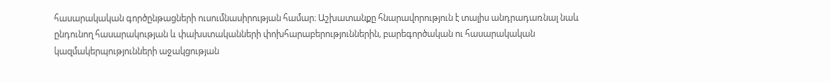հասարակական գործընթացների ուսումնասիրության համար։ Աշխատանքը հնարավորություն է տալիս անդրադառնալ նաև ընդունող հասարակության և փախստականների փոխհարաբերություններին, բարեգործական ու հասարակական կազմակերպությունների աջակցության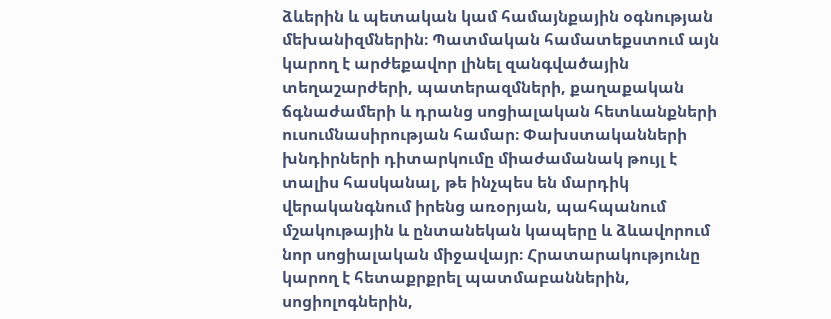ձևերին և պետական կամ համայնքային օգնության մեխանիզմներին։ Պատմական համատեքստում այն կարող է արժեքավոր լինել զանգվածային տեղաշարժերի, պատերազմների, քաղաքական ճգնաժամերի և դրանց սոցիալական հետևանքների ուսումնասիրության համար։ Փախստականների խնդիրների դիտարկումը միաժամանակ թույլ է տալիս հասկանալ, թե ինչպես են մարդիկ վերականգնում իրենց առօրյան, պահպանում մշակութային և ընտանեկան կապերը և ձևավորում նոր սոցիալական միջավայր։ Հրատարակությունը կարող է հետաքրքրել պատմաբաններին, սոցիոլոգներին,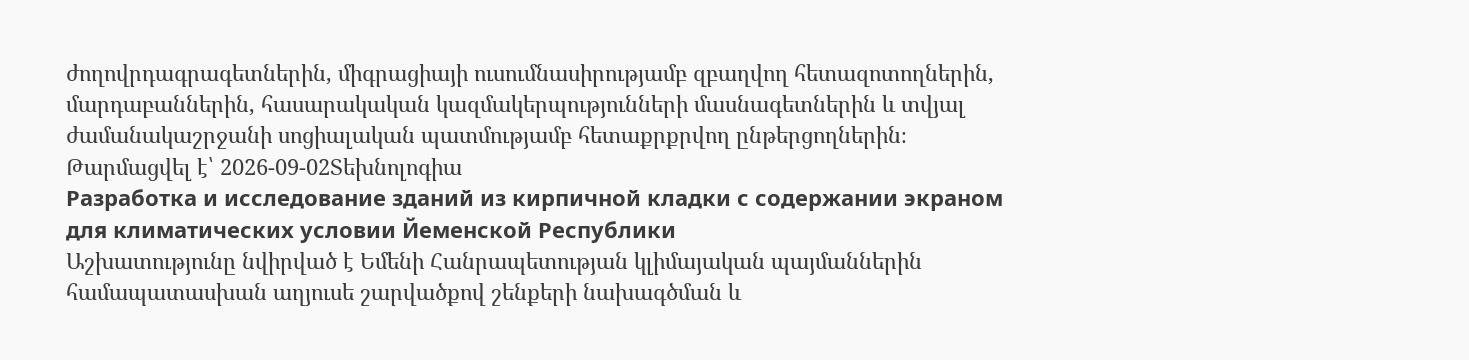ժողովրդագրագետներին, միգրացիայի ուսումնասիրությամբ զբաղվող հետազոտողներին, մարդաբաններին, հասարակական կազմակերպությունների մասնագետներին և տվյալ ժամանակաշրջանի սոցիալական պատմությամբ հետաքրքրվող ընթերցողներին։
Թարմացվել է՝ 2026-09-02Տեխնոլոգիա
Разработка и исследование зданий из кирпичной кладки с содержании экраном для климатических условии Йеменской Республики
Աշխատությունը նվիրված է Եմենի Հանրապետության կլիմայական պայմաններին համապատասխան աղյուսե շարվածքով շենքերի նախագծման և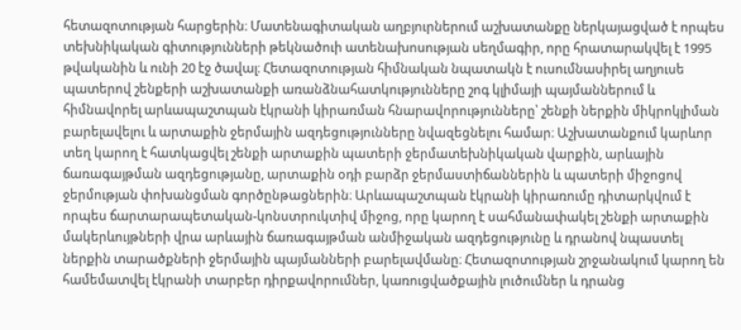հետազոտության հարցերին։ Մատենագիտական աղբյուրներում աշխատանքը ներկայացված է որպես տեխնիկական գիտությունների թեկնածուի ատենախոսության սեղմագիր, որը հրատարակվել է 1995 թվականին և ունի 20 էջ ծավալ։ Հետազոտության հիմնական նպատակն է ուսումնասիրել աղյուսե պատերով շենքերի աշխատանքի առանձնահատկությունները շոգ կլիմայի պայմաններում և հիմնավորել արևապաշտպան էկրանի կիրառման հնարավորությունները՝ շենքի ներքին միկրոկլիման բարելավելու և արտաքին ջերմային ազդեցությունները նվազեցնելու համար։ Աշխատանքում կարևոր տեղ կարող է հատկացվել շենքի արտաքին պատերի ջերմատեխնիկական վարքին, արևային ճառագայթման ազդեցությանը, արտաքին օդի բարձր ջերմաստիճաններին և պատերի միջոցով ջերմության փոխանցման գործընթացներին։ Արևապաշտպան էկրանի կիրառումը դիտարկվում է որպես ճարտարապետական-կոնստրուկտիվ միջոց, որը կարող է սահմանափակել շենքի արտաքին մակերևույթների վրա արևային ճառագայթման անմիջական ազդեցությունը և դրանով նպաստել ներքին տարածքների ջերմային պայմանների բարելավմանը։ Հետազոտության շրջանակում կարող են համեմատվել էկրանի տարբեր դիրքավորումներ, կառուցվածքային լուծումներ և դրանց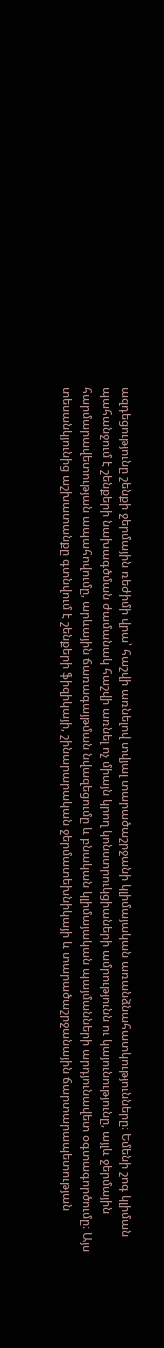ազդեցությունը շենքի ջերմային ռեժիմի վրա՝ հաշվի առնելով տվյալ տարածաշրջանի կլիմայական առանձնահատկությունները։ Եմենի շոգ կլիման պահանջում է շենքերի նախագծման ժամանակ հաշվի առնել ոչ միայն կրող կոնստրուկցիաների ամրությունն ու կայունությունը, այլև ջերմային հարմարավետության ապահովումը, արևային ճառագայթման նվազեցումը և բնական կլիմայական պայմանների արդյունավետ օգտագործումը։ Այս տեսանկյունից աշխատանքը գտնվում է շենքերի ֆիզիկայի, շինարարական ջերմատեխնիկայի և տարածաշրջանային ճարտարապետության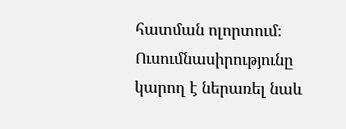հատման ոլորտում։ Ուսումնասիրությունը կարող է ներառել նաև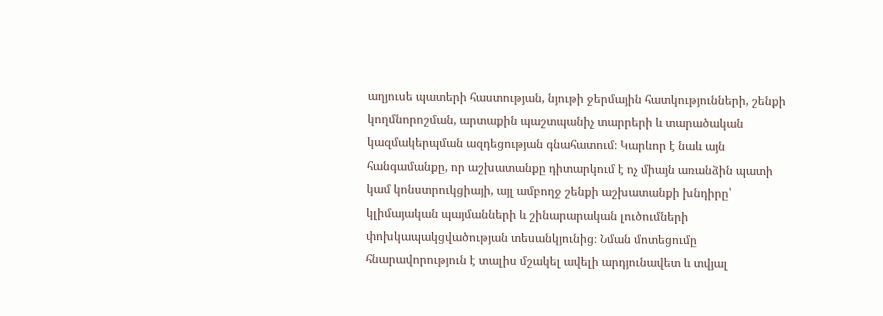աղյուսե պատերի հաստության, նյութի ջերմային հատկությունների, շենքի կողմնորոշման, արտաքին պաշտպանիչ տարրերի և տարածական կազմակերպման ազդեցության գնահատում։ Կարևոր է նաև այն հանգամանքը, որ աշխատանքը դիտարկում է ոչ միայն առանձին պատի կամ կոնստրուկցիայի, այլ ամբողջ շենքի աշխատանքի խնդիրը՝ կլիմայական պայմանների և շինարարական լուծումների փոխկապակցվածության տեսանկյունից։ Նման մոտեցումը հնարավորություն է տալիս մշակել ավելի արդյունավետ և տվյալ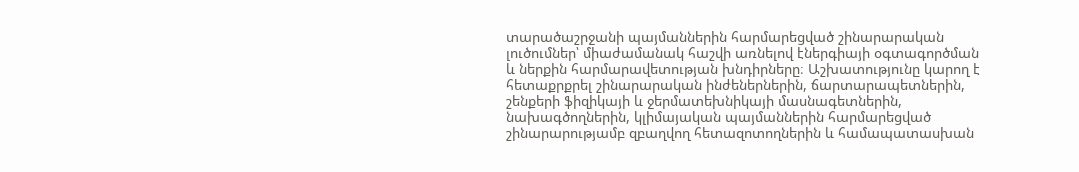տարածաշրջանի պայմաններին հարմարեցված շինարարական լուծումներ՝ միաժամանակ հաշվի առնելով էներգիայի օգտագործման և ներքին հարմարավետության խնդիրները։ Աշխատությունը կարող է հետաքրքրել շինարարական ինժեներներին, ճարտարապետներին, շենքերի ֆիզիկայի և ջերմատեխնիկայի մասնագետներին, նախագծողներին, կլիմայական պայմաններին հարմարեցված շինարարությամբ զբաղվող հետազոտողներին և համապատասխան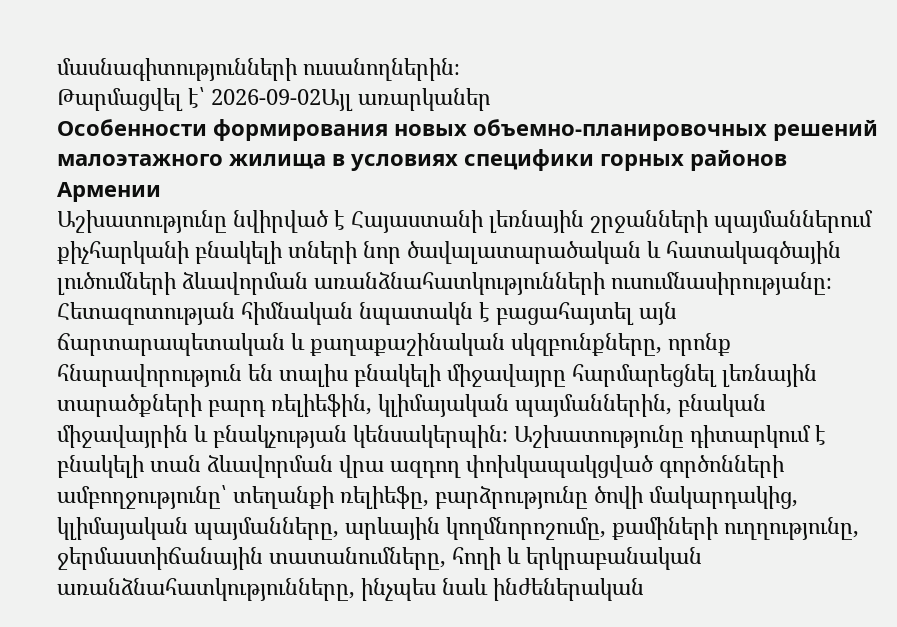մասնագիտությունների ուսանողներին։
Թարմացվել է՝ 2026-09-02Այլ առարկաներ
Особенности формирования новых объемно-планировочных решений малоэтажного жилища в условиях специфики горных районов Армении
Աշխատությունը նվիրված է Հայաստանի լեռնային շրջանների պայմաններում քիչհարկանի բնակելի տների նոր ծավալատարածական և հատակագծային լուծումների ձևավորման առանձնահատկությունների ուսումնասիրությանը։ Հետազոտության հիմնական նպատակն է բացահայտել այն ճարտարապետական և քաղաքաշինական սկզբունքները, որոնք հնարավորություն են տալիս բնակելի միջավայրը հարմարեցնել լեռնային տարածքների բարդ ռելիեֆին, կլիմայական պայմաններին, բնական միջավայրին և բնակչության կենսակերպին։ Աշխատությունը դիտարկում է բնակելի տան ձևավորման վրա ազդող փոխկապակցված գործոնների ամբողջությունը՝ տեղանքի ռելիեֆը, բարձրությունը ծովի մակարդակից, կլիմայական պայմանները, արևային կողմնորոշումը, քամիների ուղղությունը, ջերմաստիճանային տատանումները, հողի և երկրաբանական առանձնահատկությունները, ինչպես նաև ինժեներական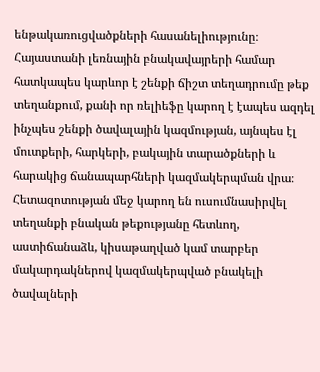ենթակառուցվածքների հասանելիությունը։ Հայաստանի լեռնային բնակավայրերի համար հատկապես կարևոր է շենքի ճիշտ տեղադրումը թեք տեղանքում, քանի որ ռելիեֆը կարող է էապես ազդել ինչպես շենքի ծավալային կազմության, այնպես էլ մուտքերի, հարկերի, բակային տարածքների և հարակից ճանապարհների կազմակերպման վրա։ Հետազոտության մեջ կարող են ուսումնասիրվել տեղանքի բնական թեքությանը հետևող, աստիճանաձև, կիսաթաղված կամ տարբեր մակարդակներով կազմակերպված բնակելի ծավալների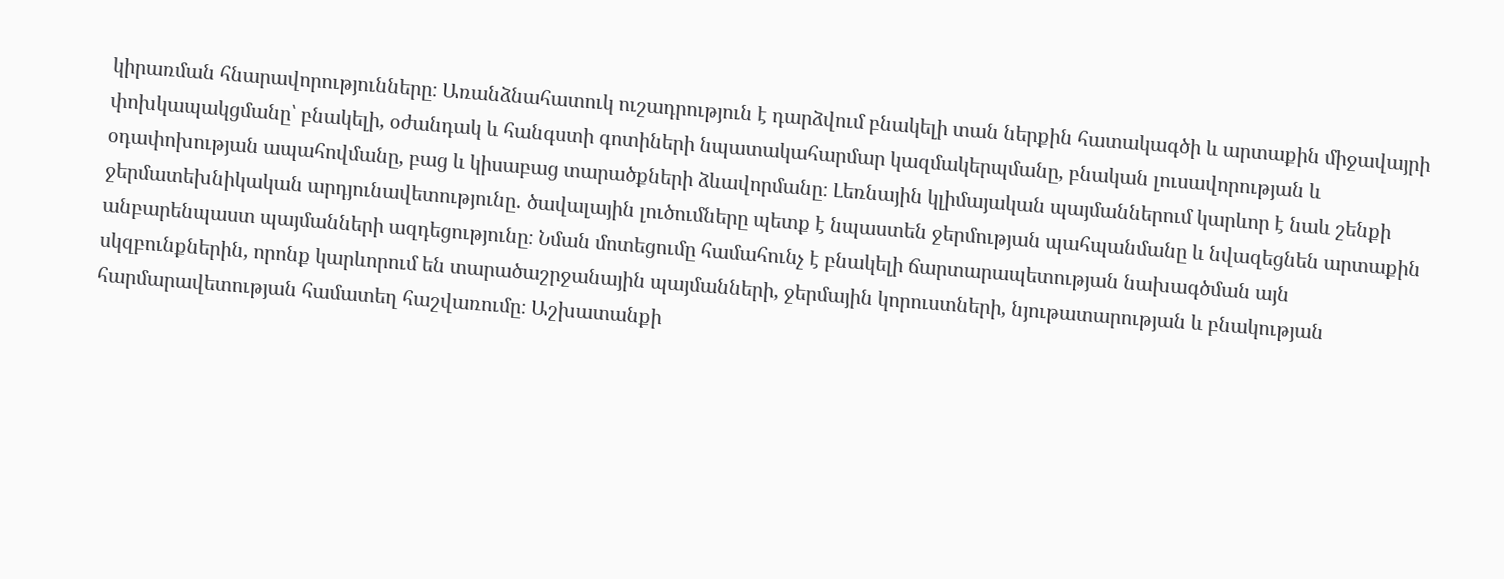կիրառման հնարավորությունները։ Առանձնահատուկ ուշադրություն է դարձվում բնակելի տան ներքին հատակագծի և արտաքին միջավայրի փոխկապակցմանը՝ բնակելի, օժանդակ և հանգստի գոտիների նպատակահարմար կազմակերպմանը, բնական լուսավորության և օդափոխության ապահովմանը, բաց և կիսաբաց տարածքների ձևավորմանը։ Լեռնային կլիմայական պայմաններում կարևոր է նաև շենքի ջերմատեխնիկական արդյունավետությունը․ ծավալային լուծումները պետք է նպաստեն ջերմության պահպանմանը և նվազեցնեն արտաքին անբարենպաստ պայմանների ազդեցությունը։ Նման մոտեցումը համահունչ է բնակելի ճարտարապետության նախագծման այն սկզբունքներին, որոնք կարևորում են տարածաշրջանային պայմանների, ջերմային կորուստների, նյութատարության և բնակության հարմարավետության համատեղ հաշվառումը։ Աշխատանքի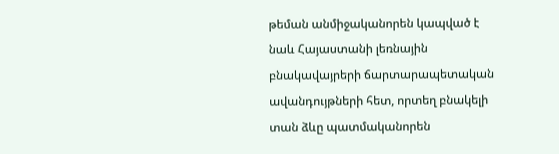թեման անմիջականորեն կապված է նաև Հայաստանի լեռնային բնակավայրերի ճարտարապետական ավանդույթների հետ, որտեղ բնակելի տան ձևը պատմականորեն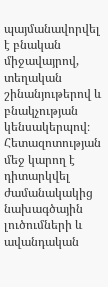պայմանավորվել է բնական միջավայրով, տեղական շինանյութերով և բնակչության կենսակերպով։ Հետազոտության մեջ կարող է դիտարկվել ժամանակակից նախագծային լուծումների և ավանդական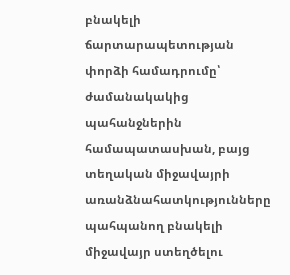բնակելի ճարտարապետության փորձի համադրումը՝ ժամանակակից պահանջներին համապատասխան, բայց տեղական միջավայրի առանձնահատկությունները պահպանող բնակելի միջավայր ստեղծելու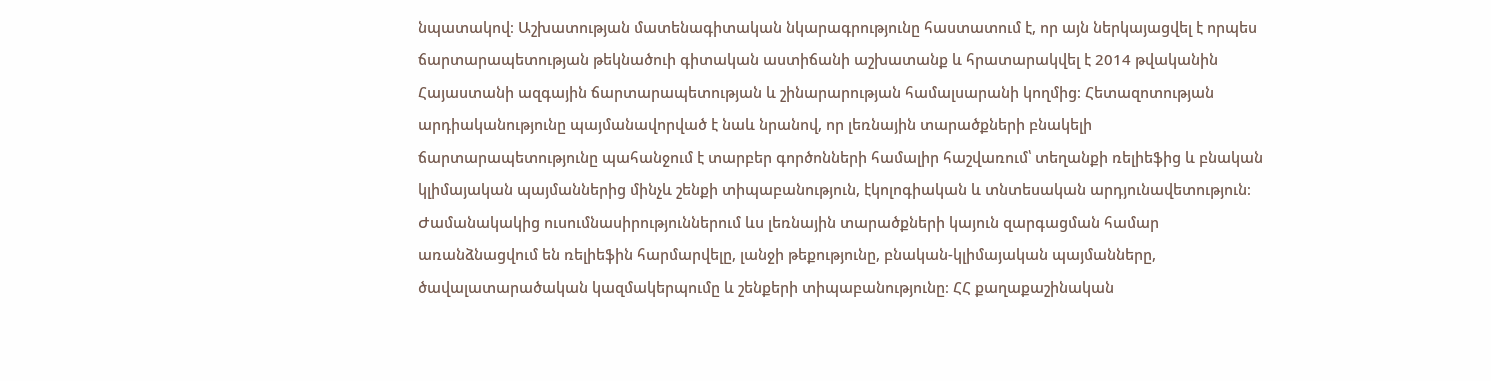նպատակով։ Աշխատության մատենագիտական նկարագրությունը հաստատում է, որ այն ներկայացվել է որպես ճարտարապետության թեկնածուի գիտական աստիճանի աշխատանք և հրատարակվել է 2014 թվականին Հայաստանի ազգային ճարտարապետության և շինարարության համալսարանի կողմից։ Հետազոտության արդիականությունը պայմանավորված է նաև նրանով, որ լեռնային տարածքների բնակելի ճարտարապետությունը պահանջում է տարբեր գործոնների համալիր հաշվառում՝ տեղանքի ռելիեֆից և բնական կլիմայական պայմաններից մինչև շենքի տիպաբանություն, էկոլոգիական և տնտեսական արդյունավետություն։ Ժամանակակից ուսումնասիրություններում ևս լեռնային տարածքների կայուն զարգացման համար առանձնացվում են ռելիեֆին հարմարվելը, լանջի թեքությունը, բնական-կլիմայական պայմանները, ծավալատարածական կազմակերպումը և շենքերի տիպաբանությունը։ ՀՀ քաղաքաշինական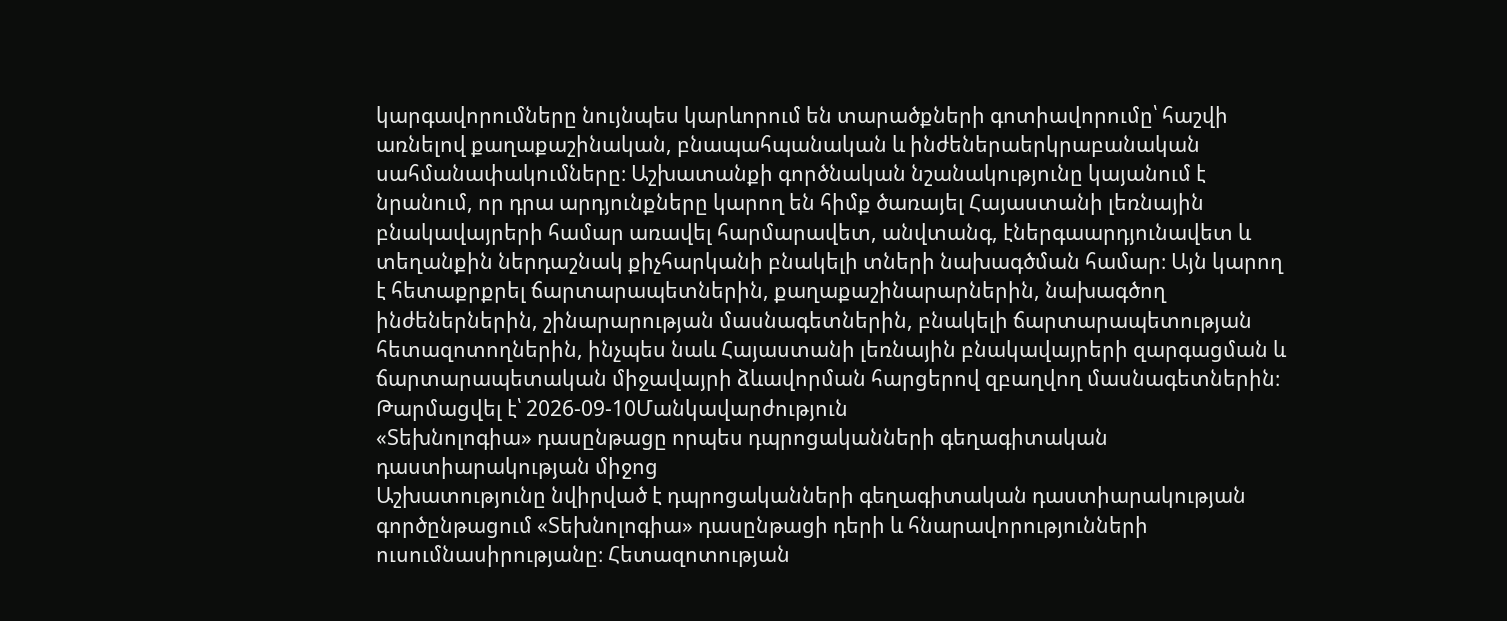կարգավորումները նույնպես կարևորում են տարածքների գոտիավորումը՝ հաշվի առնելով քաղաքաշինական, բնապահպանական և ինժեներաերկրաբանական սահմանափակումները։ Աշխատանքի գործնական նշանակությունը կայանում է նրանում, որ դրա արդյունքները կարող են հիմք ծառայել Հայաստանի լեռնային բնակավայրերի համար առավել հարմարավետ, անվտանգ, էներգաարդյունավետ և տեղանքին ներդաշնակ քիչհարկանի բնակելի տների նախագծման համար։ Այն կարող է հետաքրքրել ճարտարապետներին, քաղաքաշինարարներին, նախագծող ինժեներներին, շինարարության մասնագետներին, բնակելի ճարտարապետության հետազոտողներին, ինչպես նաև Հայաստանի լեռնային բնակավայրերի զարգացման և ճարտարապետական միջավայրի ձևավորման հարցերով զբաղվող մասնագետներին։
Թարմացվել է՝ 2026-09-10Մանկավարժություն
«Տեխնոլոգիա» դասընթացը որպես դպրոցականների գեղագիտական դաստիարակության միջոց
Աշխատությունը նվիրված է դպրոցականների գեղագիտական դաստիարակության գործընթացում «Տեխնոլոգիա» դասընթացի դերի և հնարավորությունների ուսումնասիրությանը։ Հետազոտության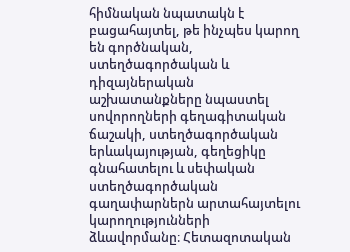հիմնական նպատակն է բացահայտել, թե ինչպես կարող են գործնական, ստեղծագործական և դիզայներական աշխատանքները նպաստել սովորողների գեղագիտական ճաշակի, ստեղծագործական երևակայության, գեղեցիկը գնահատելու և սեփական ստեղծագործական գաղափարներն արտահայտելու կարողությունների ձևավորմանը։ Հետազոտական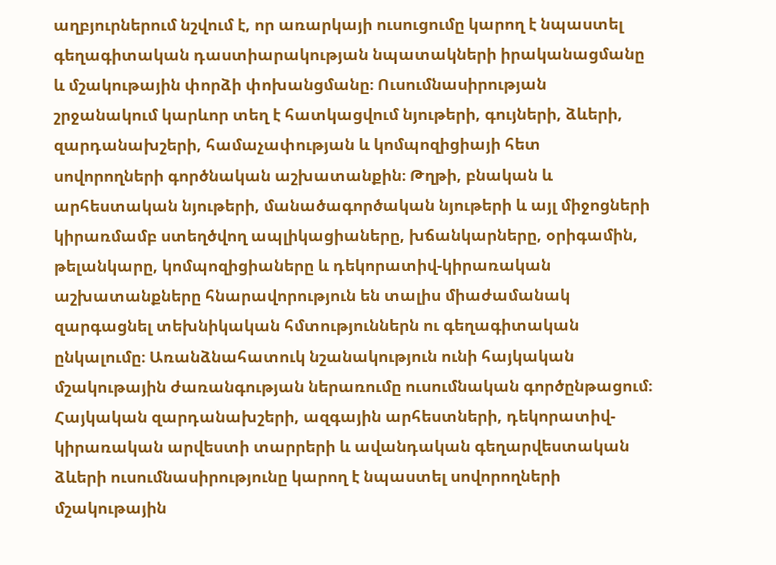աղբյուրներում նշվում է, որ առարկայի ուսուցումը կարող է նպաստել գեղագիտական դաստիարակության նպատակների իրականացմանը և մշակութային փորձի փոխանցմանը։ Ուսումնասիրության շրջանակում կարևոր տեղ է հատկացվում նյութերի, գույների, ձևերի, զարդանախշերի, համաչափության և կոմպոզիցիայի հետ սովորողների գործնական աշխատանքին։ Թղթի, բնական և արհեստական նյութերի, մանածագործական նյութերի և այլ միջոցների կիրառմամբ ստեղծվող ապլիկացիաները, խճանկարները, օրիգամին, թելանկարը, կոմպոզիցիաները և դեկորատիվ-կիրառական աշխատանքները հնարավորություն են տալիս միաժամանակ զարգացնել տեխնիկական հմտություններն ու գեղագիտական ընկալումը։ Առանձնահատուկ նշանակություն ունի հայկական մշակութային ժառանգության ներառումը ուսումնական գործընթացում։ Հայկական զարդանախշերի, ազգային արհեստների, դեկորատիվ-կիրառական արվեստի տարրերի և ավանդական գեղարվեստական ձևերի ուսումնասիրությունը կարող է նպաստել սովորողների մշակութային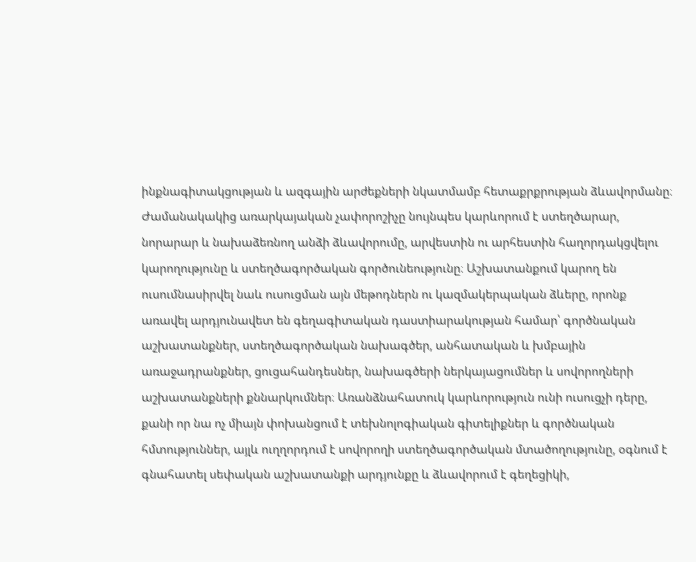ինքնագիտակցության և ազգային արժեքների նկատմամբ հետաքրքրության ձևավորմանը։ Ժամանակակից առարկայական չափորոշիչը նույնպես կարևորում է ստեղծարար, նորարար և նախաձեռնող անձի ձևավորումը, արվեստին ու արհեստին հաղորդակցվելու կարողությունը և ստեղծագործական գործունեությունը։ Աշխատանքում կարող են ուսումնասիրվել նաև ուսուցման այն մեթոդներն ու կազմակերպական ձևերը, որոնք առավել արդյունավետ են գեղագիտական դաստիարակության համար՝ գործնական աշխատանքներ, ստեղծագործական նախագծեր, անհատական և խմբային առաջադրանքներ, ցուցահանդեսներ, նախագծերի ներկայացումներ և սովորողների աշխատանքների քննարկումներ։ Առանձնահատուկ կարևորություն ունի ուսուցչի դերը, քանի որ նա ոչ միայն փոխանցում է տեխնոլոգիական գիտելիքներ և գործնական հմտություններ, այլև ուղղորդում է սովորողի ստեղծագործական մտածողությունը, օգնում է գնահատել սեփական աշխատանքի արդյունքը և ձևավորում է գեղեցիկի,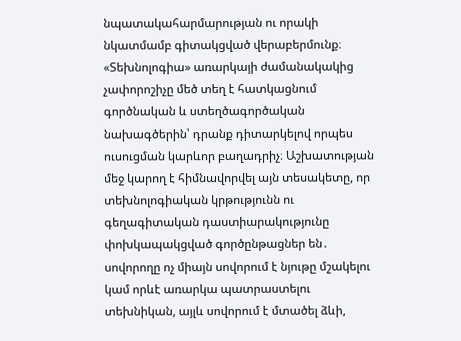նպատակահարմարության ու որակի նկատմամբ գիտակցված վերաբերմունք։ «Տեխնոլոգիա» առարկայի ժամանակակից չափորոշիչը մեծ տեղ է հատկացնում գործնական և ստեղծագործական նախագծերին՝ դրանք դիտարկելով որպես ուսուցման կարևոր բաղադրիչ։ Աշխատության մեջ կարող է հիմնավորվել այն տեսակետը, որ տեխնոլոգիական կրթությունն ու գեղագիտական դաստիարակությունը փոխկապակցված գործընթացներ են․ սովորողը ոչ միայն սովորում է նյութը մշակելու կամ որևէ առարկա պատրաստելու տեխնիկան, այլև սովորում է մտածել ձևի,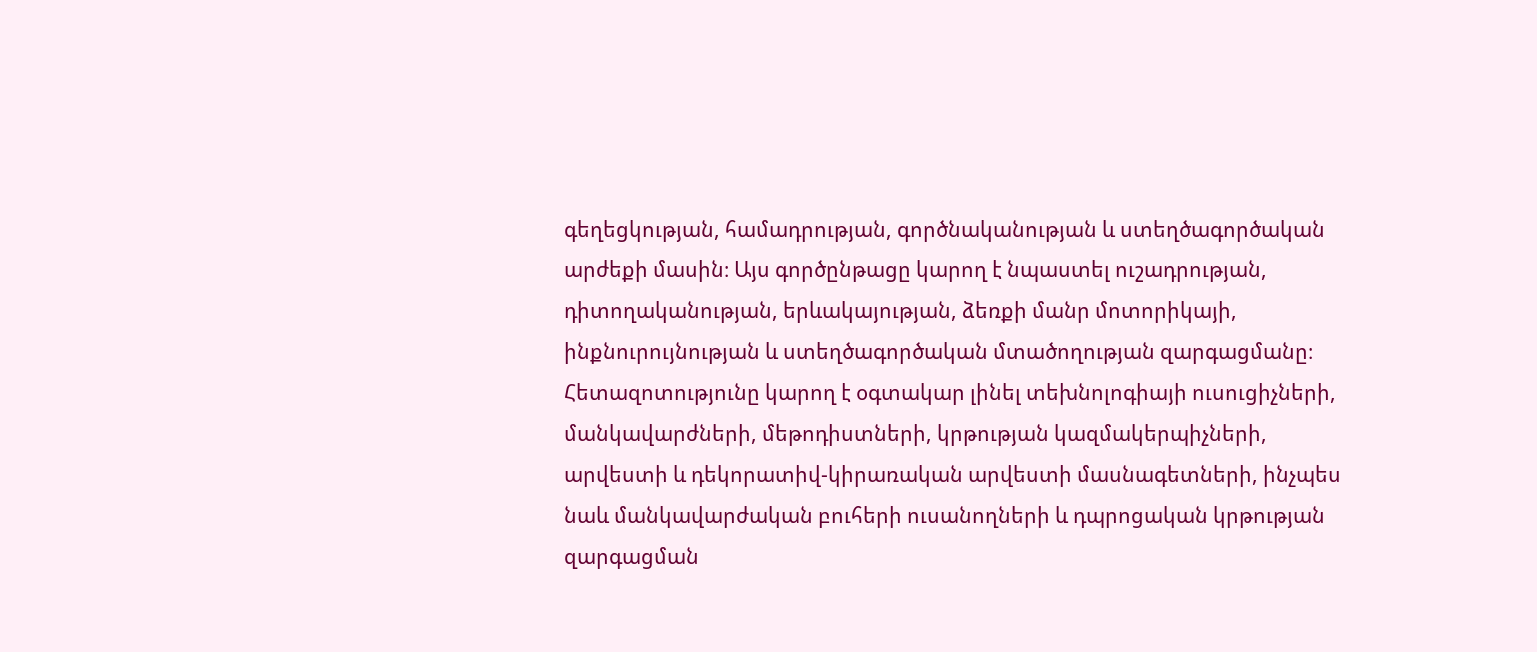գեղեցկության, համադրության, գործնականության և ստեղծագործական արժեքի մասին։ Այս գործընթացը կարող է նպաստել ուշադրության, դիտողականության, երևակայության, ձեռքի մանր մոտորիկայի, ինքնուրույնության և ստեղծագործական մտածողության զարգացմանը։ Հետազոտությունը կարող է օգտակար լինել տեխնոլոգիայի ուսուցիչների, մանկավարժների, մեթոդիստների, կրթության կազմակերպիչների, արվեստի և դեկորատիվ-կիրառական արվեստի մասնագետների, ինչպես նաև մանկավարժական բուհերի ուսանողների և դպրոցական կրթության զարգացման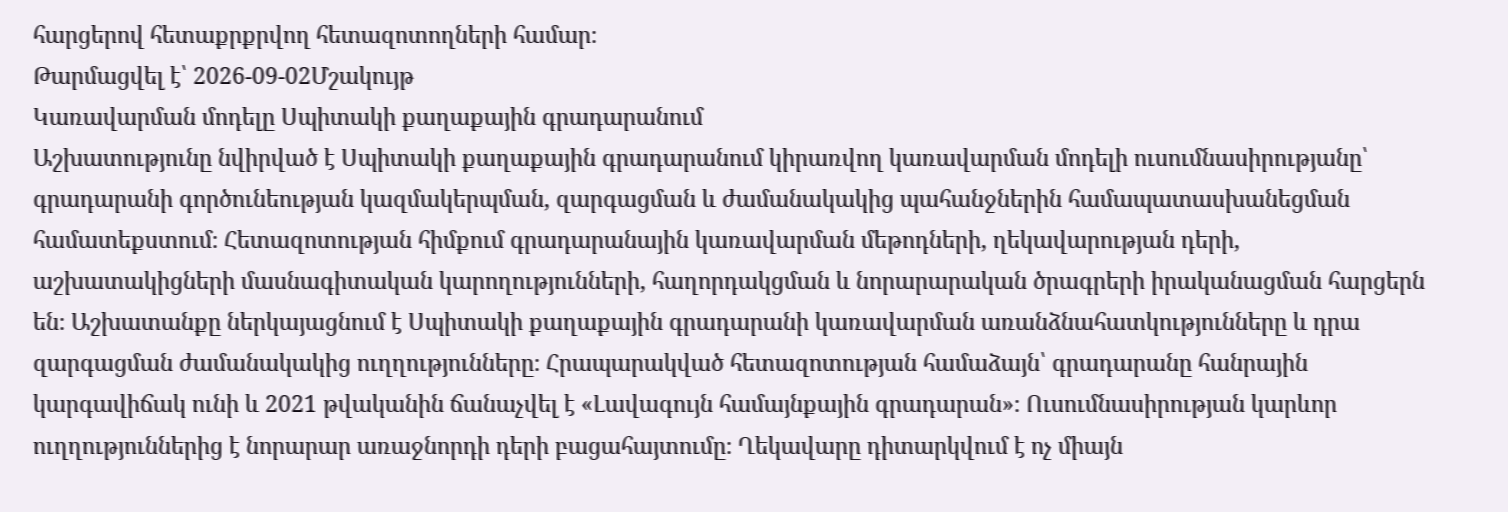հարցերով հետաքրքրվող հետազոտողների համար։
Թարմացվել է՝ 2026-09-02Մշակույթ
Կառավարման մոդելը Սպիտակի քաղաքային գրադարանում
Աշխատությունը նվիրված է Սպիտակի քաղաքային գրադարանում կիրառվող կառավարման մոդելի ուսումնասիրությանը՝ գրադարանի գործունեության կազմակերպման, զարգացման և ժամանակակից պահանջներին համապատասխանեցման համատեքստում։ Հետազոտության հիմքում գրադարանային կառավարման մեթոդների, ղեկավարության դերի, աշխատակիցների մասնագիտական կարողությունների, հաղորդակցման և նորարարական ծրագրերի իրականացման հարցերն են։ Աշխատանքը ներկայացնում է Սպիտակի քաղաքային գրադարանի կառավարման առանձնահատկությունները և դրա զարգացման ժամանակակից ուղղությունները։ Հրապարակված հետազոտության համաձայն՝ գրադարանը հանրային կարգավիճակ ունի և 2021 թվականին ճանաչվել է «Լավագույն համայնքային գրադարան»։ Ուսումնասիրության կարևոր ուղղություններից է նորարար առաջնորդի դերի բացահայտումը։ Ղեկավարը դիտարկվում է ոչ միայն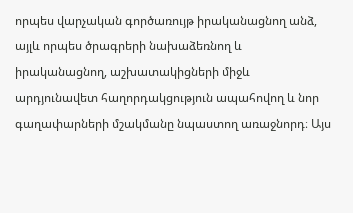որպես վարչական գործառույթ իրականացնող անձ, այլև որպես ծրագրերի նախաձեռնող և իրականացնող, աշխատակիցների միջև արդյունավետ հաղորդակցություն ապահովող և նոր գաղափարների մշակմանը նպաստող առաջնորդ։ Այս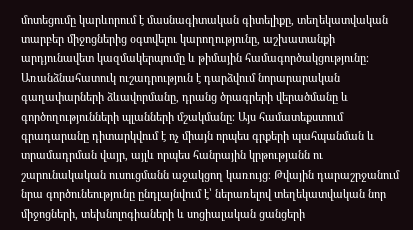մոտեցումը կարևորում է մասնագիտական գիտելիքը, տեղեկատվական տարբեր միջոցներից օգտվելու կարողությունը, աշխատանքի արդյունավետ կազմակերպումը և թիմային համագործակցությունը։ Առանձնահատուկ ուշադրություն է դարձվում նորարարական գաղափարների ձևավորմանը, դրանց ծրագրերի վերածմանը և գործողությունների պլանների մշակմանը։ Այս համատեքստում գրադարանը դիտարկվում է ոչ միայն որպես գրքերի պահպանման և տրամադրման վայր, այլև որպես հանրային կրթությանն ու շարունակական ուսուցմանն աջակցող կառույց։ Թվային դարաշրջանում նրա գործունեությունը ընդլայնվում է՝ ներառելով տեղեկատվական նոր միջոցների, տեխնոլոգիաների և սոցիալական ցանցերի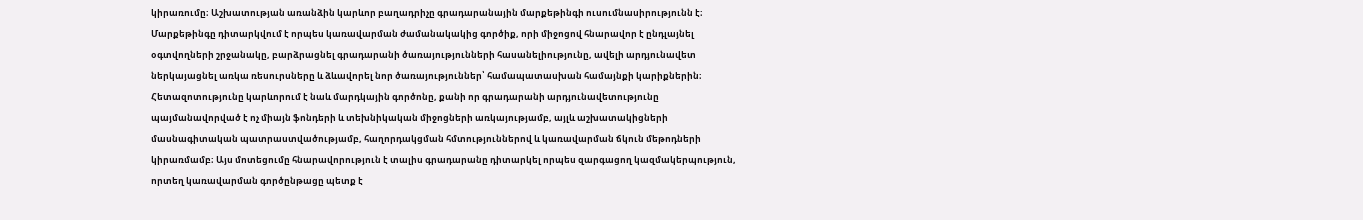կիրառումը։ Աշխատության առանձին կարևոր բաղադրիչը գրադարանային մարքեթինգի ուսումնասիրությունն է։ Մարքեթինգը դիտարկվում է որպես կառավարման ժամանակակից գործիք, որի միջոցով հնարավոր է ընդլայնել օգտվողների շրջանակը, բարձրացնել գրադարանի ծառայությունների հասանելիությունը, ավելի արդյունավետ ներկայացնել առկա ռեսուրսները և ձևավորել նոր ծառայություններ՝ համապատասխան համայնքի կարիքներին։ Հետազոտությունը կարևորում է նաև մարդկային գործոնը, քանի որ գրադարանի արդյունավետությունը պայմանավորված է ոչ միայն ֆոնդերի և տեխնիկական միջոցների առկայությամբ, այլև աշխատակիցների մասնագիտական պատրաստվածությամբ, հաղորդակցման հմտություններով և կառավարման ճկուն մեթոդների կիրառմամբ։ Այս մոտեցումը հնարավորություն է տալիս գրադարանը դիտարկել որպես զարգացող կազմակերպություն, որտեղ կառավարման գործընթացը պետք է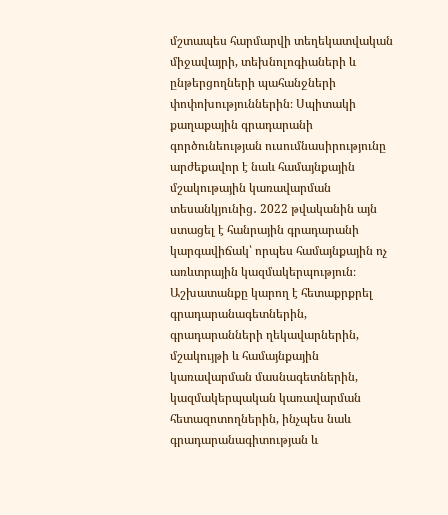մշտապես հարմարվի տեղեկատվական միջավայրի, տեխնոլոգիաների և ընթերցողների պահանջների փոփոխություններին։ Սպիտակի քաղաքային գրադարանի գործունեության ուսումնասիրությունը արժեքավոր է նաև համայնքային մշակութային կառավարման տեսանկյունից․ 2022 թվականին այն ստացել է հանրային գրադարանի կարգավիճակ՝ որպես համայնքային ոչ առևտրային կազմակերպություն։ Աշխատանքը կարող է հետաքրքրել գրադարանագետներին, գրադարանների ղեկավարներին, մշակույթի և համայնքային կառավարման մասնագետներին, կազմակերպական կառավարման հետազոտողներին, ինչպես նաև գրադարանագիտության և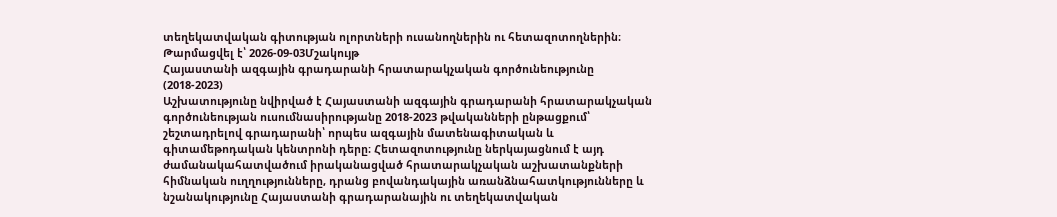տեղեկատվական գիտության ոլորտների ուսանողներին ու հետազոտողներին։
Թարմացվել է՝ 2026-09-03Մշակույթ
Հայաստանի ազգային գրադարանի հրատարակչական գործունեությունը (2018-2023)
Աշխատությունը նվիրված է Հայաստանի ազգային գրադարանի հրատարակչական գործունեության ուսումնասիրությանը 2018-2023 թվականների ընթացքում՝ շեշտադրելով գրադարանի՝ որպես ազգային մատենագիտական և գիտամեթոդական կենտրոնի դերը։ Հետազոտությունը ներկայացնում է այդ ժամանակահատվածում իրականացված հրատարակչական աշխատանքների հիմնական ուղղությունները, դրանց բովանդակային առանձնահատկությունները և նշանակությունը Հայաստանի գրադարանային ու տեղեկատվական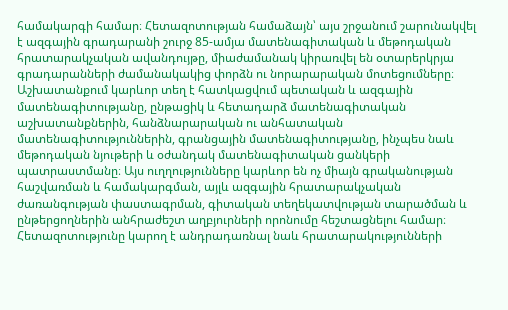համակարգի համար։ Հետազոտության համաձայն՝ այս շրջանում շարունակվել է ազգային գրադարանի շուրջ 85-ամյա մատենագիտական և մեթոդական հրատարակչական ավանդույթը, միաժամանակ կիրառվել են օտարերկրյա գրադարանների ժամանակակից փորձն ու նորարարական մոտեցումները։ Աշխատանքում կարևոր տեղ է հատկացվում պետական և ազգային մատենագիտությանը, ընթացիկ և հետադարձ մատենագիտական աշխատանքներին, հանձնարարական ու անհատական մատենագիտություններին, գրանցային մատենագիտությանը, ինչպես նաև մեթոդական նյութերի և օժանդակ մատենագիտական ցանկերի պատրաստմանը։ Այս ուղղությունները կարևոր են ոչ միայն գրականության հաշվառման և համակարգման, այլև ազգային հրատարակչական ժառանգության փաստագրման, գիտական տեղեկատվության տարածման և ընթերցողներին անհրաժեշտ աղբյուրների որոնումը հեշտացնելու համար։ Հետազոտությունը կարող է անդրադառնալ նաև հրատարակությունների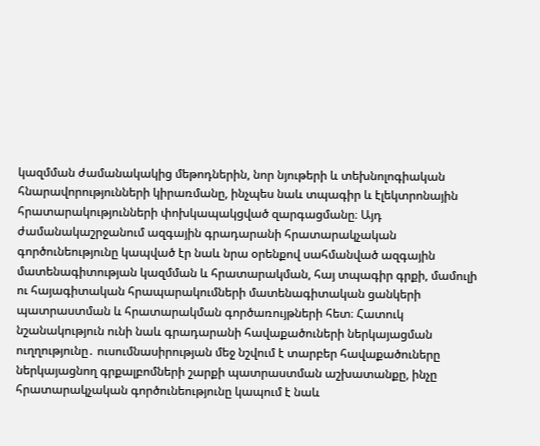կազմման ժամանակակից մեթոդներին, նոր նյութերի և տեխնոլոգիական հնարավորությունների կիրառմանը, ինչպես նաև տպագիր և էլեկտրոնային հրատարակությունների փոխկապակցված զարգացմանը։ Այդ ժամանակաշրջանում ազգային գրադարանի հրատարակչական գործունեությունը կապված էր նաև նրա օրենքով սահմանված ազգային մատենագիտության կազմման և հրատարակման, հայ տպագիր գրքի, մամուլի ու հայագիտական հրապարակումների մատենագիտական ցանկերի պատրաստման և հրատարակման գործառույթների հետ։ Հատուկ նշանակություն ունի նաև գրադարանի հավաքածուների ներկայացման ուղղությունը․ ուսումնասիրության մեջ նշվում է տարբեր հավաքածուները ներկայացնող գրքալբոմների շարքի պատրաստման աշխատանքը, ինչը հրատարակչական գործունեությունը կապում է նաև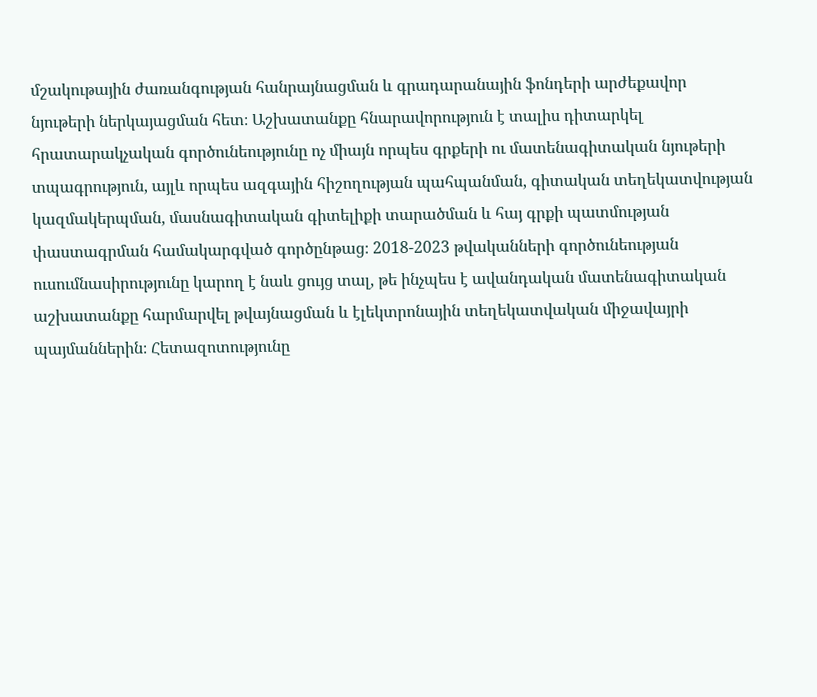մշակութային ժառանգության հանրայնացման և գրադարանային ֆոնդերի արժեքավոր նյութերի ներկայացման հետ։ Աշխատանքը հնարավորություն է տալիս դիտարկել հրատարակչական գործունեությունը ոչ միայն որպես գրքերի ու մատենագիտական նյութերի տպագրություն, այլև որպես ազգային հիշողության պահպանման, գիտական տեղեկատվության կազմակերպման, մասնագիտական գիտելիքի տարածման և հայ գրքի պատմության փաստագրման համակարգված գործընթաց։ 2018-2023 թվականների գործունեության ուսումնասիրությունը կարող է նաև ցույց տալ, թե ինչպես է ավանդական մատենագիտական աշխատանքը հարմարվել թվայնացման և էլեկտրոնային տեղեկատվական միջավայրի պայմաններին։ Հետազոտությունը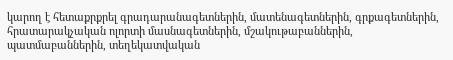կարող է հետաքրքրել գրադարանագետներին, մատենագետներին, գրքագետներին, հրատարակչական ոլորտի մասնագետներին, մշակութաբաններին, պատմաբաններին, տեղեկատվական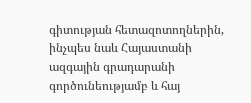գիտության հետազոտողներին, ինչպես նաև Հայաստանի ազգային գրադարանի գործունեությամբ և հայ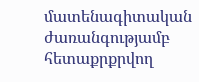մատենագիտական ժառանգությամբ հետաքրքրվող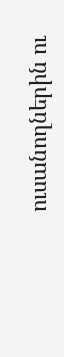ուսանողներին ու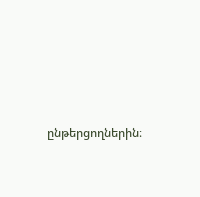ընթերցողներին։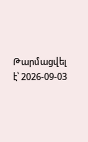Թարմացվել է՝ 2026-09-03